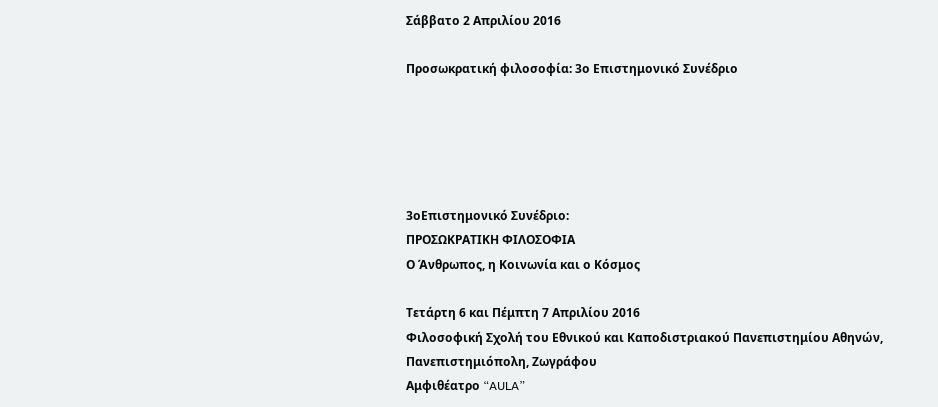Σάββατο 2 Απριλίου 2016

Προσωκρατική φιλοσοφία: 3ο Επιστημονικό Συνέδριο





3οΕπιστημονικό Συνέδριο:
ΠΡΟΣΩΚΡΑΤΙΚΗ ΦΙΛΟΣΟΦΙΑ
Ο Άνθρωπος, η Κοινωνία και ο Κόσμος

Τετάρτη 6 και Πέμπτη 7 Απριλίου 2016
Φιλοσοφική Σχολή του Εθνικού και Καποδιστριακού Πανεπιστημίου Αθηνών,
Πανεπιστημιόπολη, Ζωγράφου
Αμφιθέατρο “AULA”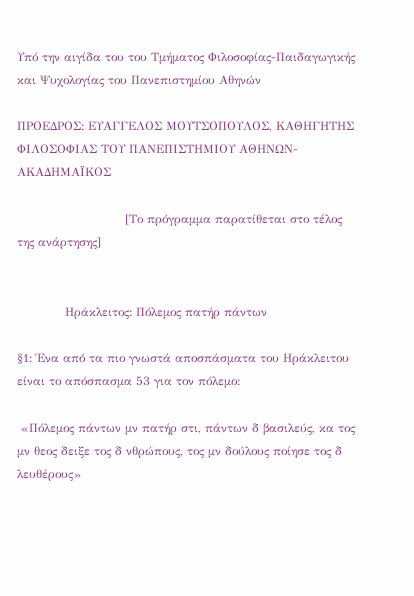Υπό την αιγίδα του του Τμήματος Φιλοσοφίας-Παιδαγωγικής και Ψυχολογίας του Πανεπιστημίου Αθηνών

ΠΡΟΕΔΡΟΣ: ΕΥΑΓΓΕΛΟΣ ΜΟΥΤΣΟΠΟΥΛΟΣ, ΚΑΘΗΓΗΤΗΣ ΦΙΛΟΣΟΦΙΑΣ ΤΟΥ ΠΑΝΕΠΙΣΤΗΜΙΟΥ ΑΘΗΝΩΝ-ΑΚΑΔΗΜΑΪΚΟΣ

                           [Το πρόγραμμα παρατίθεται στο τέλος της ανάρτησης]


            Ηράκλειτος: Πόλεμος πατήρ πάντων

§1: Ένα από τα πιο γνωστά αποσπάσματα του Ηράκλειτου είναι το απόσπασμα 53 για τον πόλεμο:

 «Πόλεμος πάντων μν πατήρ στι, πάντων δ βασιλεύς, κα τος μν θεος δειξε τος δ νθρώπους, τος μν δούλους ποίησε τος δ λευθέρους»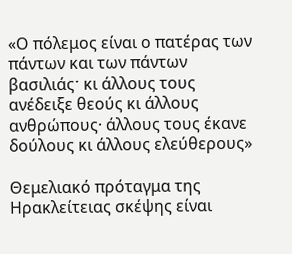«Ο πόλεμος είναι ο πατέρας των πάντων και των πάντων  βασιλιάςˑ κι άλλους τους ανέδειξε θεούς κι άλλους ανθρώπους· άλλους τους έκανε δούλους κι άλλους ελεύθερους»

Θεμελιακό πρόταγμα της Ηρακλείτειας σκέψης είναι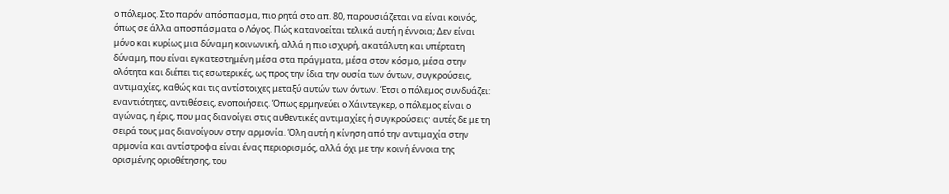ο πόλεμος. Στο παρόν απόσπασμα, πιο ρητά στο απ. 80, παρουσιάζεται να είναι κοινός, όπως σε άλλα αποσπάσματα ο Λόγος. Πώς κατανοείται τελικά αυτή η έννοια; Δεν είναι μόνο και κυρίως μια δύναμη κοινωνική, αλλά η πιο ισχυρή, ακατάλυτη και υπέρτατη δύναμη, που είναι εγκατεστημένη μέσα στα πράγματα, μέσα στον κόσμο, μέσα στην ολότητα και διέπει τις εσωτερικές, ως προς την ίδια την ουσία των όντων, συγκρούσεις, αντιμαχίες, καθώς και τις αντίστοιχες μεταξύ αυτών των όντων. Έτσι ο πόλεμος συνδυάζει: εναντιότητες, αντιθέσεις, ενοποιήσεις. Όπως ερμηνεύει ο Χάιντεγκερ, ο πόλεμος είναι ο αγώνας, η έρις, που μας διανοίγει στις αυθεντικές αντιμαχίες ή συγκρούσειςˑ αυτές δε με τη σειρά τους μας διανοίγουν στην αρμονία. Όλη αυτή η κίνηση από την αντιμαχία στην αρμονία και αντίστροφα είναι ένας περιορισμός, αλλά όχι με την κοινή έννοια της ορισμένης οριοθέτησης, του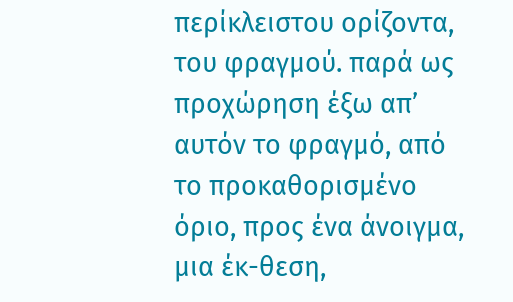περίκλειστου ορίζοντα, του φραγμού. παρά ως προχώρηση έξω απ’ αυτόν το φραγμό, από το προκαθορισμένο όριο, προς ένα άνοιγμα, μια έκ-θεση,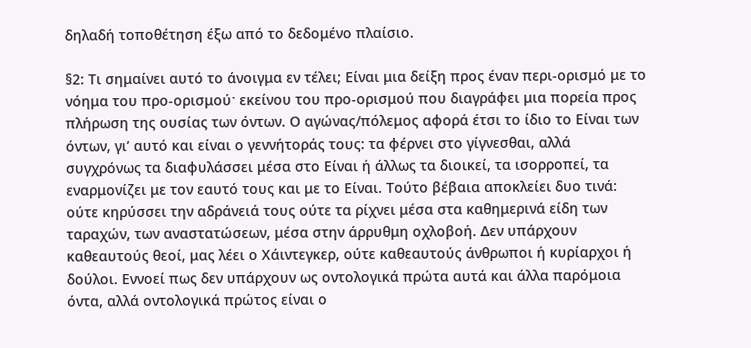δηλαδή τοποθέτηση έξω από το δεδομένο πλαίσιο.

§2: Τι σημαίνει αυτό το άνοιγμα εν τέλει; Είναι μια δείξη προς έναν περι-ορισμό με το νόημα του προ-ορισμούˑ εκείνου του προ-ορισμού που διαγράφει μια πορεία προς πλήρωση της ουσίας των όντων. Ο αγώνας/πόλεμος αφορά έτσι το ίδιο το Είναι των όντων, γι’ αυτό και είναι ο γεννήτοράς τους: τα φέρνει στο γίγνεσθαι, αλλά συγχρόνως τα διαφυλάσσει μέσα στο Είναι ή άλλως τα διοικεί, τα ισορροπεί, τα εναρμονίζει με τον εαυτό τους και με το Είναι. Τούτο βέβαια αποκλείει δυο τινά: ούτε κηρύσσει την αδράνειά τους ούτε τα ρίχνει μέσα στα καθημερινά είδη των ταραχών, των αναστατώσεων, μέσα στην άρρυθμη οχλοβοή. Δεν υπάρχουν καθεαυτούς θεοί, μας λέει ο Χάιντεγκερ, ούτε καθεαυτούς άνθρωποι ή κυρίαρχοι ή δούλοι. Εννοεί πως δεν υπάρχουν ως οντολογικά πρώτα αυτά και άλλα παρόμοια όντα, αλλά οντολογικά πρώτος είναι ο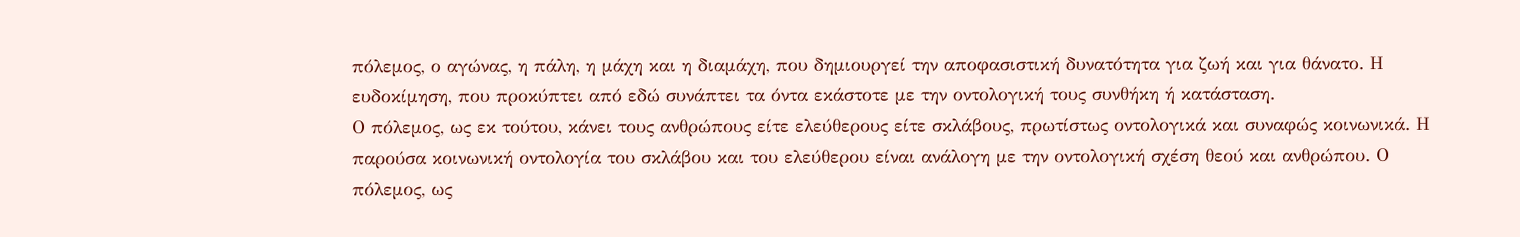πόλεμος, ο αγώνας, η πάλη, η μάχη και η διαμάχη, που δημιουργεί την αποφασιστική δυνατότητα για ζωή και για θάνατο. Η ευδοκίμηση, που προκύπτει από εδώ συνάπτει τα όντα εκάστοτε με την οντολογική τους συνθήκη ή κατάσταση.
Ο πόλεμος, ως εκ τούτου, κάνει τους ανθρώπους είτε ελεύθερους είτε σκλάβους, πρωτίστως οντολογικά και συναφώς κοινωνικά. Η παρούσα κοινωνική οντολογία του σκλάβου και του ελεύθερου είναι ανάλογη με την οντολογική σχέση θεού και ανθρώπου. Ο πόλεμος, ως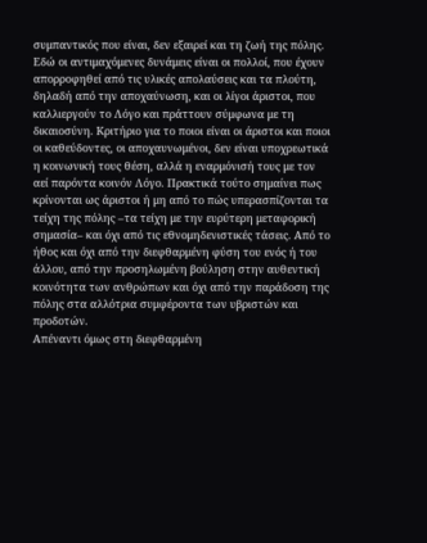συμπαντικός που είναι, δεν εξαιρεί και τη ζωή της πόλης. Εδώ οι αντιμαχόμενες δυνάμεις είναι οι πολλοί, που έχουν απορροφηθεί από τις υλικές απολαύσεις και τα πλούτη, δηλαδή από την αποχαύνωση, και οι λίγοι άριστοι, που καλλιεργούν το Λόγο και πράττουν σύμφωνα με τη δικαιοσύνη. Κριτήριο για το ποιοι είναι οι άριστοι και ποιοι οι καθεύδοντες, οι αποχαυνωμένοι, δεν είναι υποχρεωτικά η κοινωνική τους θέση, αλλά η εναρμόνισή τους με τον αεί παρόντα κοινόν Λόγο. Πρακτικά τούτο σημαίνει πως κρίνονται ως άριστοι ή μη από το πώς υπερασπίζονται τα τείχη της πόλης –τα τείχη με την ευρύτερη μεταφορική σημασία– και όχι από τις εθνομηδενιστικές τάσεις. Από το ήθος και όχι από την διεφθαρμένη φύση του ενός ή του άλλου, από την προσηλωμένη βούληση στην αυθεντική κοινότητα των ανθρώπων και όχι από την παράδοση της πόλης στα αλλότρια συμφέροντα των υβριστών και προδοτών.
Απέναντι όμως στη διεφθαρμένη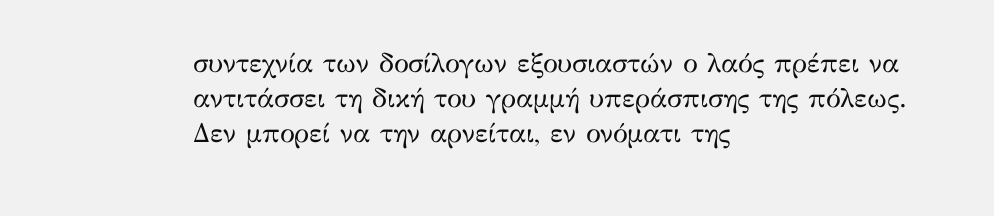συντεχνία των δοσίλογων εξουσιαστών ο λαός πρέπει να αντιτάσσει τη δική του γραμμή υπεράσπισης της πόλεως. Δεν μπορεί να την αρνείται, εν ονόματι της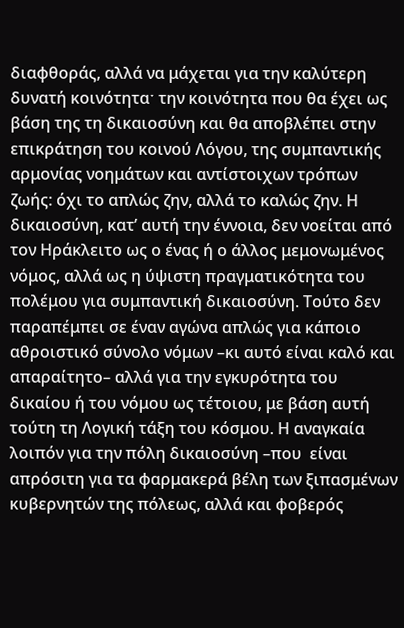διαφθοράς, αλλά να μάχεται για την καλύτερη δυνατή κοινότηταˑ την κοινότητα που θα έχει ως βάση της τη δικαιοσύνη και θα αποβλέπει στην επικράτηση του κοινού Λόγου, της συμπαντικής αρμονίας νοημάτων και αντίστοιχων τρόπων ζωής: όχι το απλώς ζην, αλλά το καλώς ζην. Η δικαιοσύνη, κατ’ αυτή την έννοια, δεν νοείται από τον Ηράκλειτο ως ο ένας ή ο άλλος μεμονωμένος νόμος, αλλά ως η ύψιστη πραγματικότητα του πολέμου για συμπαντική δικαιοσύνη. Τούτο δεν παραπέμπει σε έναν αγώνα απλώς για κάποιο αθροιστικό σύνολο νόμων –κι αυτό είναι καλό και απαραίτητο– αλλά για την εγκυρότητα του δικαίου ή του νόμου ως τέτοιου, με βάση αυτή τούτη τη Λογική τάξη του κόσμου. Η αναγκαία λοιπόν για την πόλη δικαιοσύνη –που  είναι απρόσιτη για τα φαρμακερά βέλη των ξιπασμένων κυβερνητών της πόλεως, αλλά και φοβερός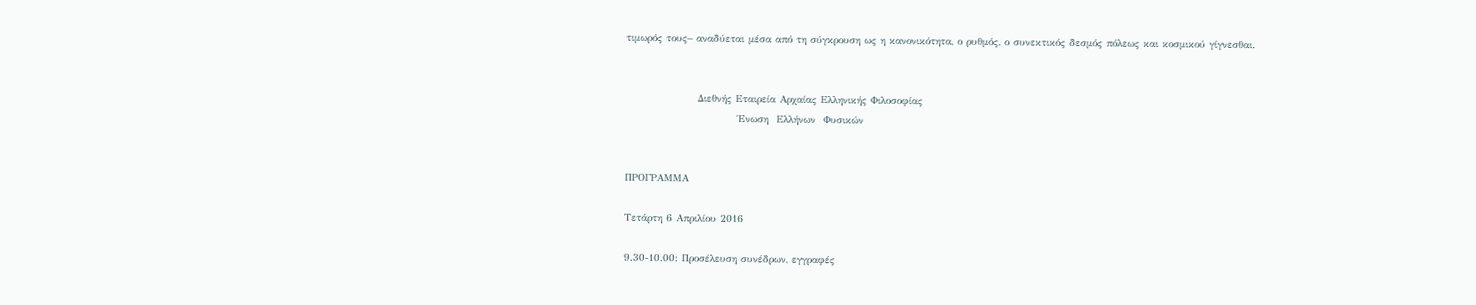τιμωρός τους– αναδύεται μέσα από τη σύγκρουση ως η κανονικότητα, ο ρυθμός, ο συνεκτικός δεσμός πόλεως και κοσμικού γίγνεσθαι.


                  Διεθνής Εταιρεία Αρχαίας Ελληνικής Φιλοσοφίας
                            Ένωση  Ελλήνων  Φυσικών


ΠΡΟΓΡΑΜΜΑ

Τετάρτη 6 Απριλίου 2016

9.30-10.00: Προσέλευση συνέδρων, εγγραφές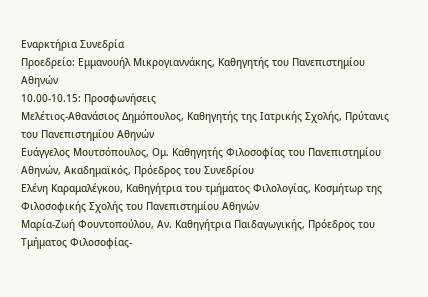Εναρκτήρια Συνεδρία
Προεδρείο: Εμμανουήλ Μικρογιαννάκης, Καθηγητής του Πανεπιστημίου Αθηνών
10.00-10.15: Προσφωνήσεις
Μελέτιος-Αθανάσιος Δημόπουλος, Καθηγητής της Ιατρικής Σχολής, Πρύτανις του Πανεπιστημίου Αθηνών
Ευάγγελος Μουτσόπουλος, Ομ. Καθηγητής Φιλοσοφίας του Πανεπιστημίου Αθηνών, Ακαδημαϊκός, Πρόεδρος του Συνεδρίου
Ελένη Καραμαλέγκου, Καθηγήτρια του τμήματος Φιλολογίας, Κοσμήτωρ της Φιλοσοφικής Σχολής του Πανεπιστημίου Αθηνών
Μαρία-Ζωή Φουντοπούλου, Αν. Καθηγήτρια Παιδαγωγικής, Πρόεδρος του Τμήματος Φιλοσοφίας-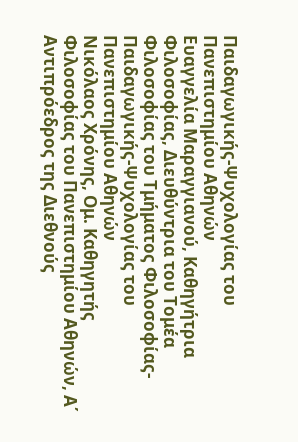Παιδαγωγικής-Ψυχολογίας του Πανεπιστημίου Αθηνών
Ευαγγελία Μαραγγιανού, Καθηγήτρια Φιλοσοφίας, Διευθύντρια του Τομέα Φιλοσοφίας του Τμήματος Φιλοσοφίας-Παιδαγωγικής-Ψυχολογίας του Πανεπιστημίου Αθηνών
Νικόλαος Χρόνης, Ομ. Καθηγητής Φιλοσοφίας του Πανεπιστημίου Αθηνών, Α΄ Αντιπρόεδρος της Διεθνούς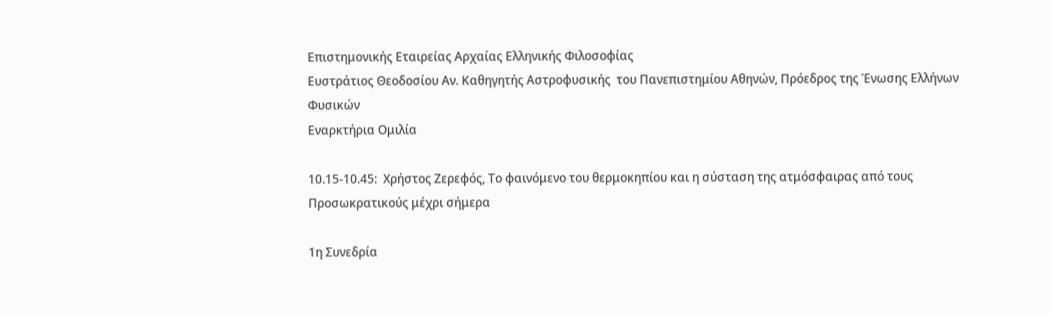Επιστημονικής Εταιρείας Αρχαίας Ελληνικής Φιλοσοφίας
Ευστράτιος Θεοδοσίου Αν. Καθηγητής Αστροφυσικής  του Πανεπιστημίου Αθηνών, Πρόεδρος της Ένωσης Ελλήνων Φυσικών
Εναρκτήρια Ομιλία

10.15-10.45:  Χρήστος Ζερεφός, Το φαινόμενο του θερμοκηπίου και η σύσταση της ατμόσφαιρας από τους Προσωκρατικούς μέχρι σήμερα

1η Συνεδρία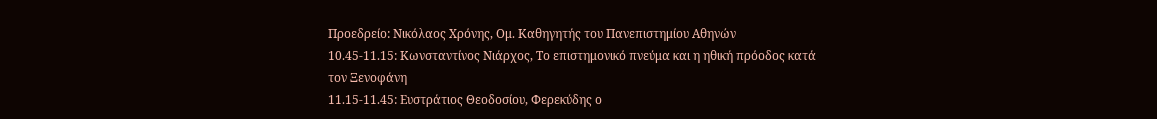Προεδρείο: Νικόλαος Χρόνης, Ομ. Καθηγητής του Πανεπιστημίου Αθηνών
10.45-11.15: Κωνσταντίνος Νιάρχος, Το επιστημονικό πνεύμα και η ηθική πρόοδος κατά τον Ξενοφάνη
11.15-11.45: Ευστράτιος Θεοδοσίου, Φερεκύδης ο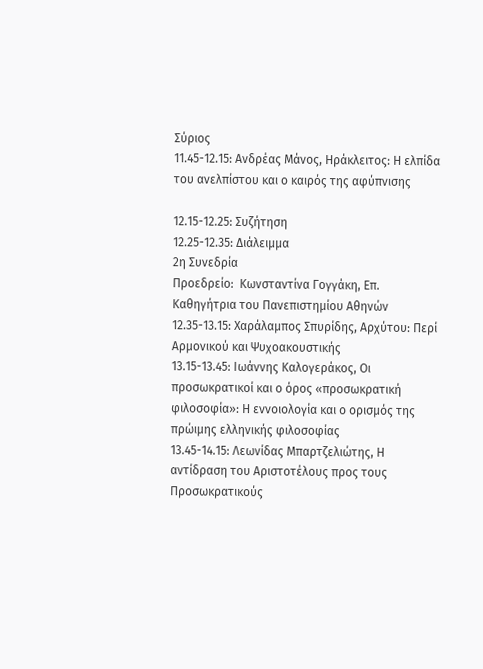Σύριος
11.45-12.15: Ανδρέας Μάνος, Ηράκλειτος: Η ελπίδα του ανελπίστου και ο καιρός της αφύπνισης

12.15-12.25: Συζήτηση
12.25-12.35: Διάλειμμα
2η Συνεδρία
Προεδρείο:  Κωνσταντίνα Γογγάκη, Επ. Καθηγήτρια του Πανεπιστημίου Αθηνών
12.35-13.15: Χαράλαμπος Σπυρίδης, Αρχύτου: Περί Αρμονικού και Ψυχοακουστικής
13.15-13.45: Ιωάννης Καλογεράκος, Οι προσωκρατικοί και ο όρος «προσωκρατική φιλοσοφία»: Η εννοιολογία και ο ορισμός της πρώιμης ελληνικής φιλοσοφίας
13.45-14.15: Λεωνίδας Μπαρτζελιώτης, Η αντίδραση του Αριστοτέλους προς τους Προσωκρατικούς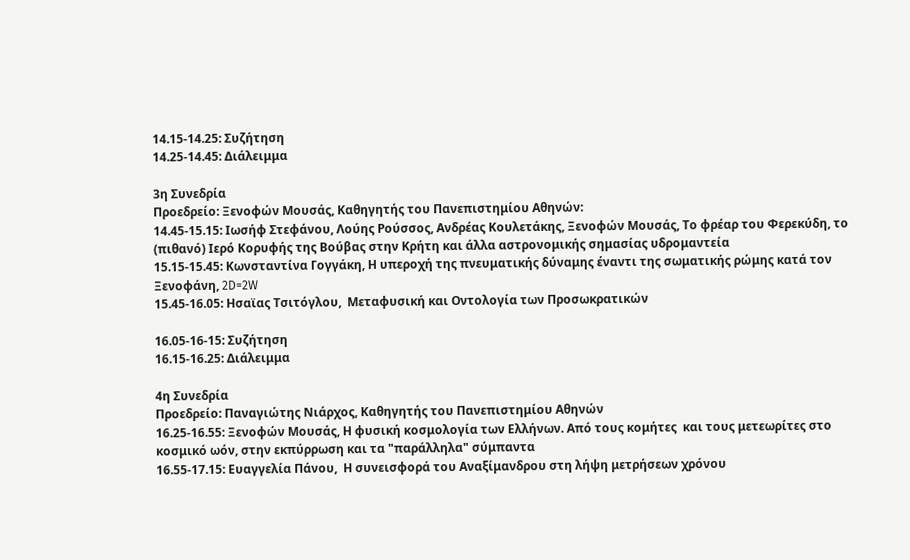14.15-14.25: Συζήτηση
14.25-14.45: Διάλειμμα

3η Συνεδρία
Προεδρείο: Ξενοφών Μουσάς, Καθηγητής του Πανεπιστημίου Αθηνών:
14.45-15.15: Ιωσήφ Στεφάνου, Λούης Ρούσσος, Ανδρέας Κουλετάκης, Ξενοφών Μουσάς, Το φρέαρ του Φερεκύδη, το (πιθανό) Ιερό Κορυφής της Βούβας στην Κρήτη και άλλα αστρονομικής σημασίας υδρομαντεία
15.15-15.45: Κωνσταντίνα Γογγάκη, Η υπεροχή της πνευματικής δύναμης έναντι της σωματικής ρώμης κατά τον Ξενοφάνη, 2D=2W
15.45-16.05: Ησαϊας Τσιτόγλου,  Μεταφυσική και Οντολογία των Προσωκρατικών

16.05-16-15: Συζήτηση
16.15-16.25: Διάλειμμα

4η Συνεδρία
Προεδρείο: Παναγιώτης Νιάρχος, Καθηγητής του Πανεπιστημίου Αθηνών
16.25-16.55: Ξενοφών Μουσάς, Η φυσική κοσμολογία των Ελλήνων. Από τους κομήτες  και τους μετεωρίτες στο κοσμικό ωόν, στην εκπύρρωση και τα "παράλληλα" σύμπαντα
16.55-17.15: Ευαγγελία Πάνου,  Η συνεισφορά του Αναξίμανδρου στη λήψη μετρήσεων χρόνου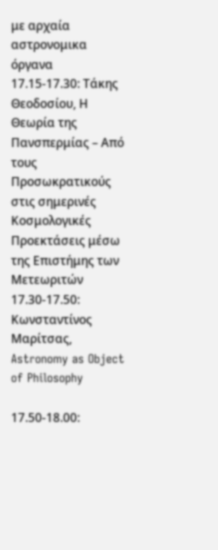με αρχαία αστρονομικα όργανα
17.15-17.30: Τάκης Θεοδοσίου, Η Θεωρία της Πανσπερμίας – Από τους Προσωκρατικούς στις σημερινές Κοσμολογικές Προεκτάσεις μέσω της Επιστήμης των Μετεωριτών
17.30-17.50: Κωνσταντίνος Μαρίτσας, Astronomy as Object of Philosophy

17.50-18.00: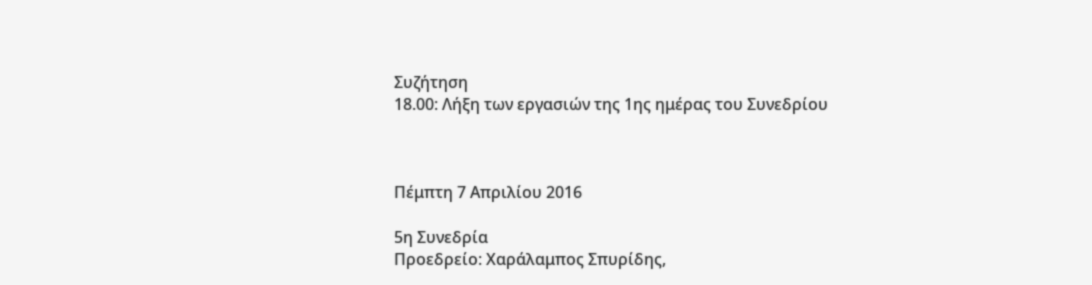Συζήτηση
18.00: Λήξη των εργασιών της 1ης ημέρας του Συνεδρίου



Πέμπτη 7 Απριλίου 2016

5η Συνεδρία
Προεδρείο: Χαράλαμπος Σπυρίδης,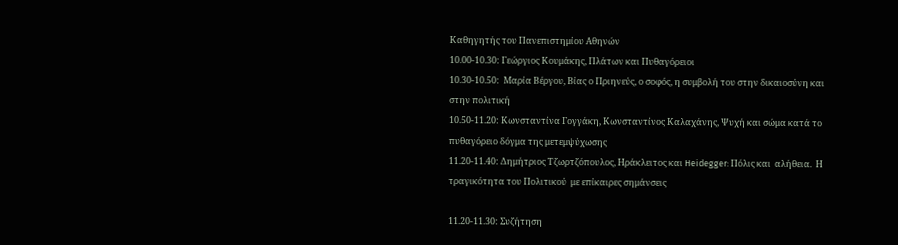Καθηγητής του Πανεπιστημίου Αθηνών
10.00-10.30: Γεώργιος Κουμάκης, Πλάτων και Πυθαγόρειοι
10.30-10.50:  Μαρία Βέργου, Βίας ο Πριηνεύς, ο σοφός, η συμβολή του στην δικαιοσύνη και στην πολιτική
10.50-11.20: Κωνσταντίνα Γογγάκη, Κωνσταντίνος Καλαχάνης, Ψυχή και σώμα κατά το πυθαγόρειο δόγμα της μετεμψύχωσης
11.20-11.40: Δημήτριος Τζωρτζόπουλος, Ηράκλειτος και Heidegger: Πόλις και  αλήθεια.  Η τραγικότητα του Πολιτικού  με επίκαιρες σημάνσεις

11.20-11.30: Συζήτηση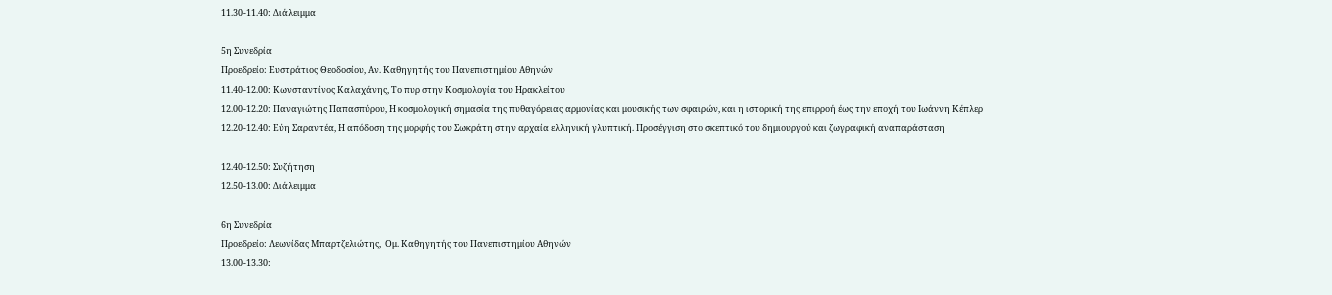11.30-11.40: Διάλειμμα

5η Συνεδρία
Προεδρείο: Eυστράτιος Θεοδοσίου, Αν. Καθηγητής του Πανεπιστημίου Αθηνών
11.40-12.00: Κωνσταντίνος Καλαχάνης, Το πυρ στην Κοσμολογία του Ηρακλείτου
12.00-12.20: Παναγιώτης Παπασπύρου, Η κοσμολογική σημασία της πυθαγόρειας αρμονίας και μουσικής των σφαιρών, και η ιστορική της επιρροή έως την εποχή του Ιωάννη Κέπλερ
12.20-12.40: Εύη Σαραντέα, Η απόδοση της μορφής του Σωκράτη στην αρχαία ελληνική γλυπτική. Προσέγγιση στο σκεπτικό του δημιουργού και ζωγραφική αναπαράσταση

12.40-12.50: Συζήτηση
12.50-13.00: Διάλειμμα

6η Συνεδρία
Προεδρείο: Λεωνίδας Μπαρτζελιώτης,  Ομ. Καθηγητής του Πανεπιστημίου Αθηνών
13.00-13.30: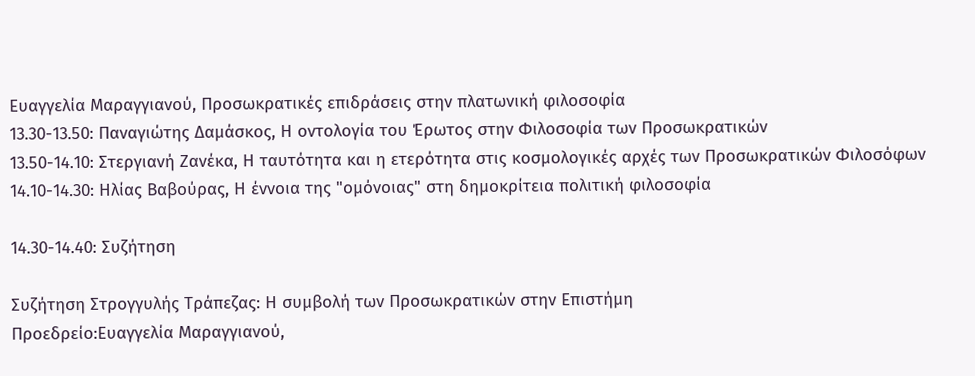Ευαγγελία Μαραγγιανού, Προσωκρατικές επιδράσεις στην πλατωνική φιλοσοφία
13.30-13.50: Παναγιώτης Δαμάσκος, Η οντολογία του Έρωτος στην Φιλοσοφία των Προσωκρατικών
13.50-14.10: Στεργιανή Ζανέκα, Η ταυτότητα και η ετερότητα στις κοσμολογικές αρχές των Προσωκρατικών Φιλοσόφων
14.10-14.30: Ηλίας Βαβούρας, Η έννοια της "ομόνοιας" στη δημοκρίτεια πολιτική φιλοσοφία

14.30-14.40: Συζήτηση

Συζήτηση Στρογγυλής Τράπεζας: Η συμβολή των Προσωκρατικών στην Επιστήμη
Προεδρείο:Ευαγγελία Μαραγγιανού,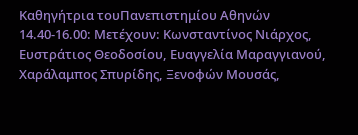Καθηγήτρια τουΠανεπιστημίου Αθηνών
14.40-16.00: Μετέχουν: Κωνσταντίνος Νιάρχος, Ευστράτιος Θεοδοσίου, Ευαγγελία Μαραγγιανού, Χαράλαμπος Σπυρίδης, Ξενοφών Μουσάς,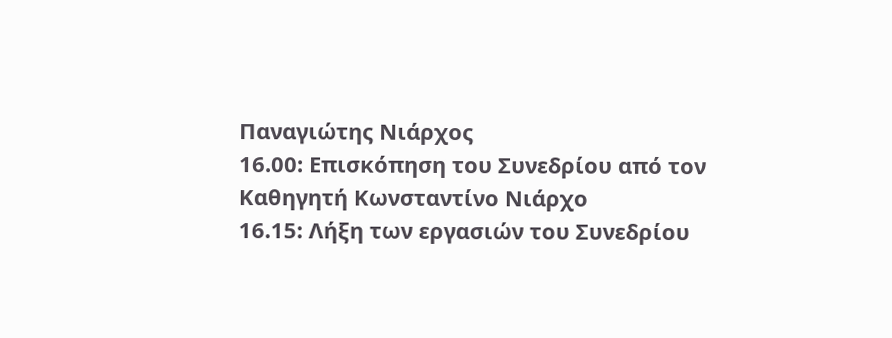Παναγιώτης Νιάρχος
16.00: Επισκόπηση του Συνεδρίου από τον Καθηγητή Κωνσταντίνο Νιάρχο
16.15: Λήξη των εργασιών του Συνεδρίου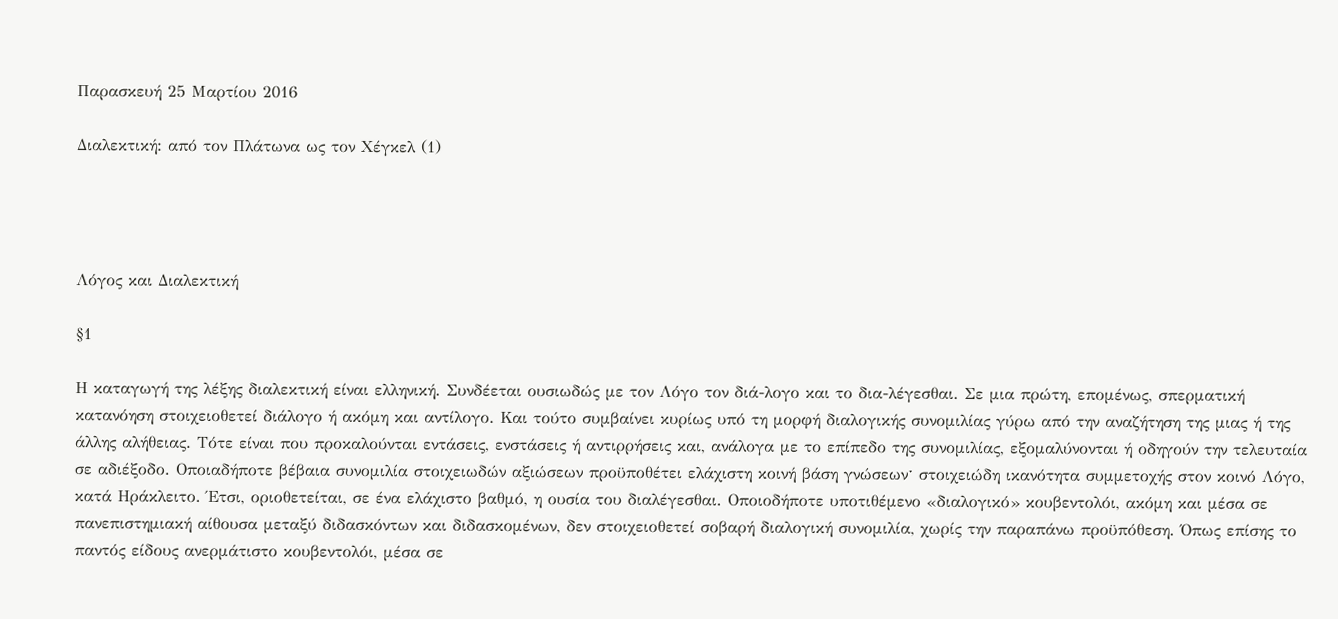Παρασκευή 25 Μαρτίου 2016

Διαλεκτική: από τον Πλάτωνα ως τον Χέγκελ (1)




Λόγος και Διαλεκτική

§1

Η καταγωγή της λέξης διαλεκτική είναι ελληνική. Συνδέεται ουσιωδώς με τον Λόγο τον διά-λογο και το δια-λέγεσθαι. Σε μια πρώτη, επομένως, σπερματική κατανόηση στοιχειοθετεί διάλογο ή ακόμη και αντίλογο. Και τούτο συμβαίνει κυρίως υπό τη μορφή διαλογικής συνομιλίας γύρω από την αναζήτηση της μιας ή της άλλης αλήθειας. Τότε είναι που προκαλούνται εντάσεις, ενστάσεις ή αντιρρήσεις και, ανάλογα με το επίπεδο της συνομιλίας, εξομαλύνονται ή οδηγούν την τελευταία σε αδιέξοδο. Οποιαδήποτε βέβαια συνομιλία στοιχειωδών αξιώσεων προϋποθέτει ελάχιστη κοινή βάση γνώσεωνˑ στοιχειώδη ικανότητα συμμετοχής στον κοινό Λόγο, κατά Ηράκλειτο. Έτσι, οριοθετείται, σε ένα ελάχιστο βαθμό, η ουσία του διαλέγεσθαι. Οποιοδήποτε υποτιθέμενο «διαλογικό» κουβεντολόι, ακόμη και μέσα σε πανεπιστημιακή αίθουσα μεταξύ διδασκόντων και διδασκομένων, δεν στοιχειοθετεί σοβαρή διαλογική συνομιλία, χωρίς την παραπάνω προϋπόθεση. Όπως επίσης το παντός είδους ανερμάτιστο κουβεντολόι, μέσα σε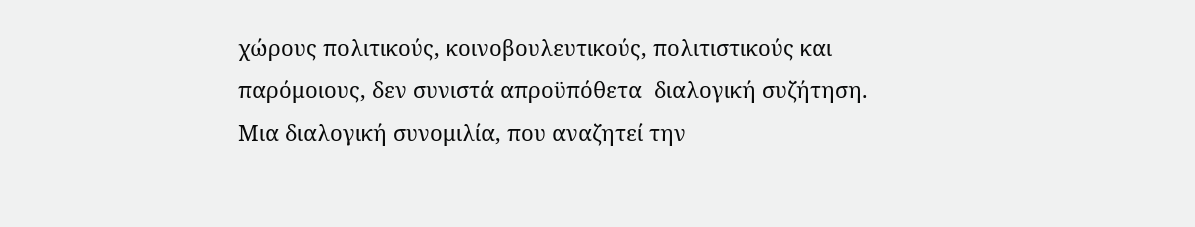χώρους πολιτικούς, κοινοβουλευτικούς, πολιτιστικούς και παρόμοιους, δεν συνιστά απροϋπόθετα  διαλογική συζήτηση. Μια διαλογική συνομιλία, που αναζητεί την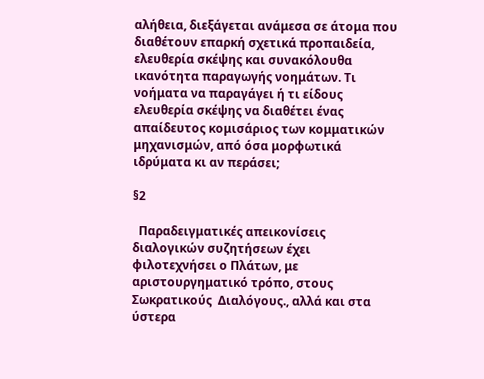αλήθεια, διεξάγεται ανάμεσα σε άτομα που διαθέτουν επαρκή σχετικά προπαιδεία, ελευθερία σκέψης και συνακόλουθα ικανότητα παραγωγής νοημάτων. Τι νοήματα να παραγάγει ή τι είδους ελευθερία σκέψης να διαθέτει ένας απαίδευτος κομισάριος των κομματικών μηχανισμών, από όσα μορφωτικά ιδρύματα κι αν περάσει;

§2

  Παραδειγματικές απεικονίσεις διαλογικών συζητήσεων έχει φιλοτεχνήσει ο Πλάτων, με αριστουργηματικό τρόπο, στους Σωκρατικούς  Διαλόγους., αλλά και στα ύστερα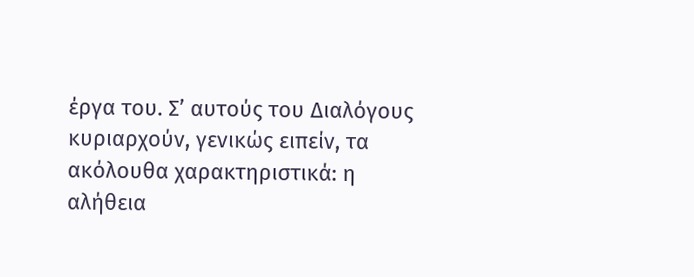έργα του. Σ’ αυτούς του Διαλόγους  κυριαρχούν, γενικώς ειπείν, τα ακόλουθα χαρακτηριστικά: η αλήθεια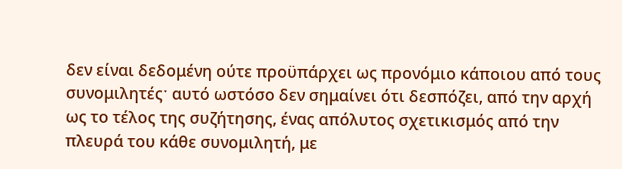δεν είναι δεδομένη ούτε προϋπάρχει ως προνόμιο κάποιου από τους συνομιλητέςˑ αυτό ωστόσο δεν σημαίνει ότι δεσπόζει, από την αρχή ως το τέλος της συζήτησης, ένας απόλυτος σχετικισμός από την πλευρά του κάθε συνομιλητή, με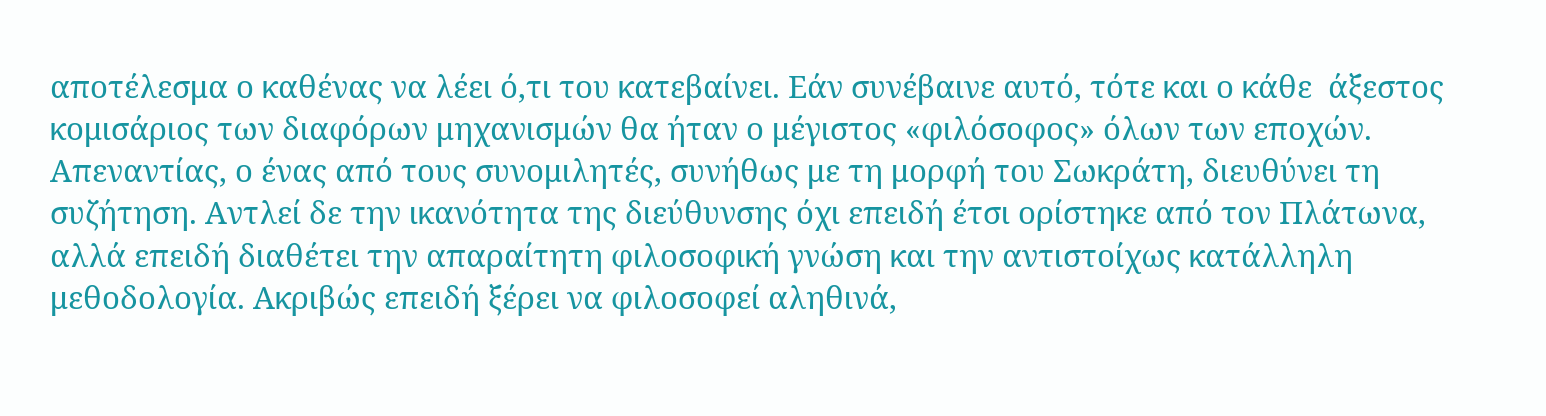αποτέλεσμα ο καθένας να λέει ό,τι του κατεβαίνει. Εάν συνέβαινε αυτό, τότε και ο κάθε  άξεστος κομισάριος των διαφόρων μηχανισμών θα ήταν ο μέγιστος «φιλόσοφος» όλων των εποχών. Απεναντίας, ο ένας από τους συνομιλητές, συνήθως με τη μορφή του Σωκράτη, διευθύνει τη συζήτηση. Αντλεί δε την ικανότητα της διεύθυνσης όχι επειδή έτσι ορίστηκε από τον Πλάτωνα, αλλά επειδή διαθέτει την απαραίτητη φιλοσοφική γνώση και την αντιστοίχως κατάλληλη μεθοδολογία. Ακριβώς επειδή ξέρει να φιλοσοφεί αληθινά,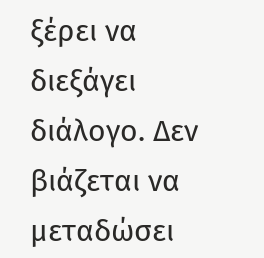ξέρει να διεξάγει διάλογο. Δεν βιάζεται να μεταδώσει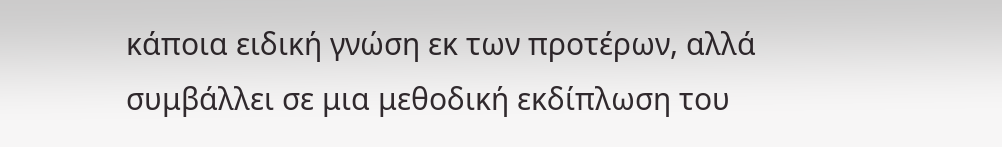κάποια ειδική γνώση εκ των προτέρων, αλλά συμβάλλει σε μια μεθοδική εκδίπλωση του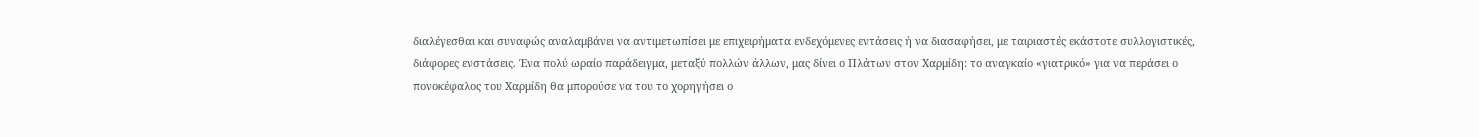διαλέγεσθαι και συναφώς αναλαμβάνει να αντιμετωπίσει με επιχειρήματα ενδεχόμενες εντάσεις ή να διασαφήσει, με ταιριαστές εκάστοτε συλλογιστικές, διάφορες ενστάσεις. Ένα πολύ ωραίο παράδειγμα, μεταξύ πολλών άλλων, μας δίνει ο Πλάτων στον Χαρμίδη: το αναγκαίο «γιατρικό» για να περάσει ο πονοκέφαλος του Χαρμίδη θα μπορούσε να του το χορηγήσει ο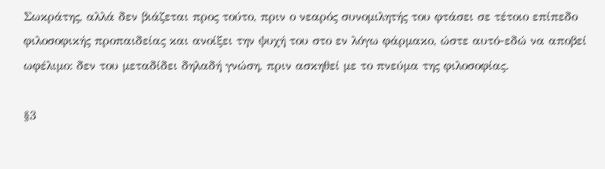Σωκράτης, αλλά δεν βιάζεται προς τούτο, πριν ο νεαρός συνομιλητής του φτάσει σε τέτοιο επίπεδο φιλοσοφικής προπαιδείας και ανοίξει την ψυχή του στο εν λόγω φάρμακο, ώστε αυτό-εδώ να αποβεί ωφέλιμο: δεν του μεταδίδει δηλαδή γνώση, πριν ασκηθεί με το πνεύμα της φιλοσοφίας.

§3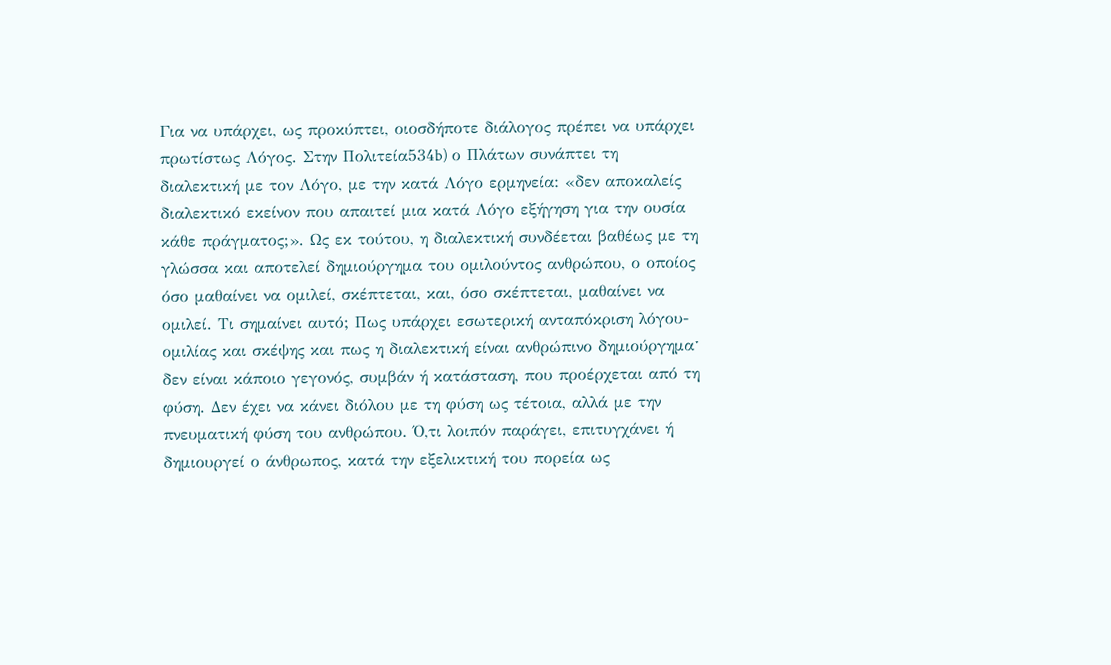Για να υπάρχει, ως προκύπτει, οιοσδήποτε διάλογος πρέπει να υπάρχει πρωτίστως Λόγος. Στην Πολιτεία534b) ο Πλάτων συνάπτει τη διαλεκτική με τον Λόγο, με την κατά Λόγο ερμηνεία: «δεν αποκαλείς διαλεκτικό εκείνον που απαιτεί μια κατά Λόγο εξήγηση για την ουσία κάθε πράγματος;». Ως εκ τούτου, η διαλεκτική συνδέεται βαθέως με τη γλώσσα και αποτελεί δημιούργημα του ομιλούντος ανθρώπου, ο οποίος όσο μαθαίνει να ομιλεί, σκέπτεται, και, όσο σκέπτεται, μαθαίνει να ομιλεί. Τι σημαίνει αυτό; Πως υπάρχει εσωτερική ανταπόκριση λόγου-ομιλίας και σκέψης και πως η διαλεκτική είναι ανθρώπινο δημιούργημαˑ δεν είναι κάποιο γεγονός, συμβάν ή κατάσταση, που προέρχεται από τη φύση. Δεν έχει να κάνει διόλου με τη φύση ως τέτοια, αλλά με την πνευματική φύση του ανθρώπου. Ό,τι λοιπόν παράγει, επιτυγχάνει ή δημιουργεί ο άνθρωπος, κατά την εξελικτική του πορεία ως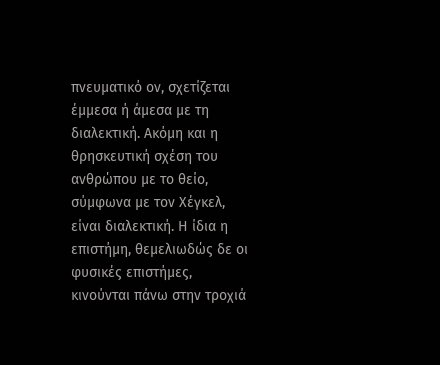πνευματικό ον, σχετίζεται έμμεσα ή άμεσα με τη διαλεκτική. Ακόμη και η θρησκευτική σχέση του ανθρώπου με το θείο, σύμφωνα με τον Χέγκελ, είναι διαλεκτική. Η ίδια η επιστήμη, θεμελιωδώς δε οι φυσικές επιστήμες, κινούνται πάνω στην τροχιά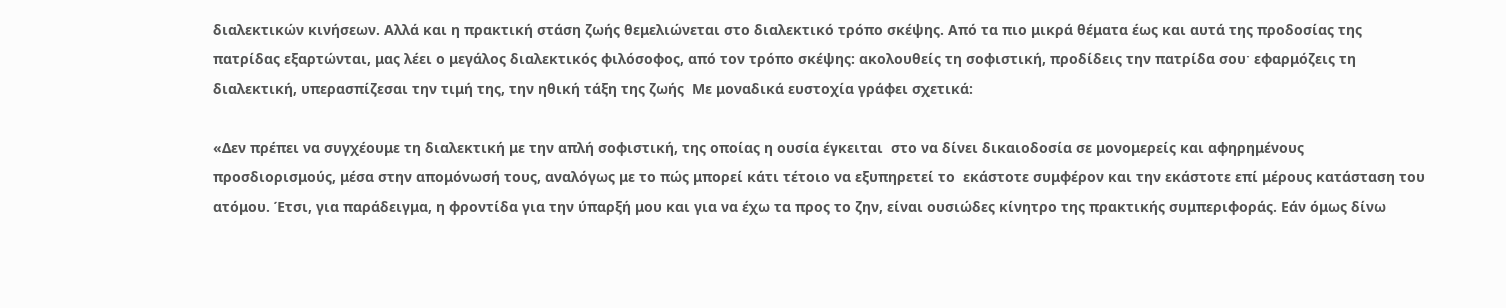διαλεκτικών κινήσεων. Αλλά και η πρακτική στάση ζωής θεμελιώνεται στο διαλεκτικό τρόπο σκέψης. Από τα πιο μικρά θέματα έως και αυτά της προδοσίας της πατρίδας εξαρτώνται, μας λέει ο μεγάλος διαλεκτικός φιλόσοφος, από τον τρόπο σκέψης: ακολουθείς τη σοφιστική, προδίδεις την πατρίδα σουˑ εφαρμόζεις τη διαλεκτική, υπερασπίζεσαι την τιμή της, την ηθική τάξη της ζωής  Με μοναδικά ευστοχία γράφει σχετικά:

«Δεν πρέπει να συγχέουμε τη διαλεκτική με την απλή σοφιστική, της οποίας η ουσία έγκειται  στο να δίνει δικαιοδοσία σε μονομερείς και αφηρημένους προσδιορισμούς, μέσα στην απομόνωσή τους, αναλόγως με το πώς μπορεί κάτι τέτοιο να εξυπηρετεί το  εκάστοτε συμφέρον και την εκάστοτε επί μέρους κατάσταση του ατόμου. Έτσι, για παράδειγμα, η φροντίδα για την ύπαρξή μου και για να έχω τα προς το ζην, είναι ουσιώδες κίνητρο της πρακτικής συμπεριφοράς. Εάν όμως δίνω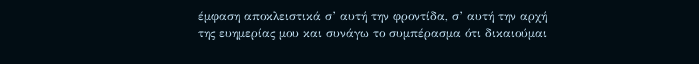έμφαση αποκλειστικά σ’ αυτή την φροντίδα, σ’ αυτή την αρχή της ευημερίας μου και συνάγω το συμπέρασμα ότι δικαιούμαι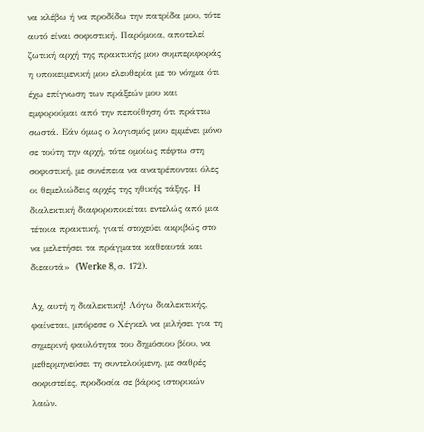να κλέβω ή να προδίδω την πατρίδα μου, τότε αυτό είναι σοφιστική. Παρόμοια, αποτελεί ζωτική αρχή της πρακτικής μου συμπεριφοράς η υποκειμενική μου ελευθερία με το νόημα ότι έχω επίγνωση των πράξεών μου και εμφορούμαι από την πεποίθηση ότι πράττω σωστά. Εάν όμως ο λογισμός μου εμμένει μόνο σε τούτη την αρχή, τότε ομοίως πέφτω στη σοφιστική, με συνέπεια να ανατρέπονται όλες οι θεμελιώδεις αρχές της ηθικής τάξης. Η διαλεκτική διαφοροποιείται εντελώς από μια τέτοια πρακτική, γιατί στοχεύει ακριβώς στο να μελετήσει τα πράγματα καθεαυτά και διεαυτά»  (Werke 8, σ. 172).

Αχ, αυτή η διαλεκτική! Λόγω διαλεκτικής, φαίνεται, μπόρεσε ο Χέγκελ να μιλήσει για τη σημερινή φαυλότητα του δημόσιου βίου, να μεθερμηνεύσει τη συντελούμενη, με σαθρές σοφιστείες, προδοσία σε βάρος ιστορικών λαών.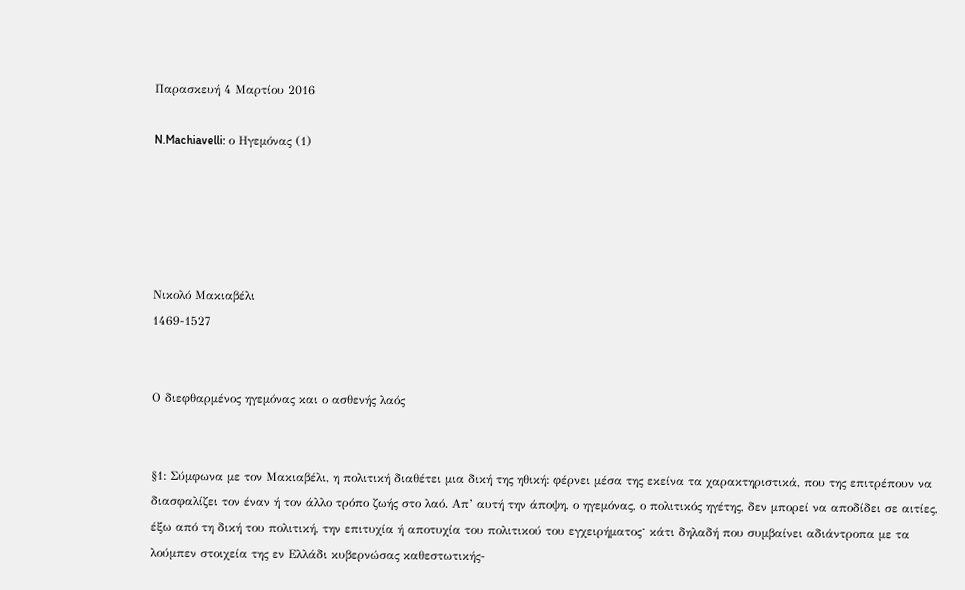Παρασκευή 4 Μαρτίου 2016

N.Machiavelli: ο Ηγεμόνας (1)





Νικολό Μακιαβέλι
1469-1527


Ο διεφθαρμένος ηγεμόνας και ο ασθενής λαός


§1: Σύμφωνα με τον Μακιαβέλι, η πολιτική διαθέτει μια δική της ηθική: φέρνει μέσα της εκείνα τα χαρακτηριστικά, που της επιτρέπουν να διασφαλίζει τον έναν ή τον άλλο τρόπο ζωής στο λαό. Απ’ αυτή την άποψη, ο ηγεμόνας, ο πολιτικός ηγέτης, δεν μπορεί να αποδίδει σε αιτίες, έξω από τη δική του πολιτική, την επιτυχία ή αποτυχία του πολιτικού του εγχειρήματοςˑ κάτι δηλαδή που συμβαίνει αδιάντροπα με τα λούμπεν στοιχεία της εν Ελλάδι κυβερνώσας καθεστωτικής-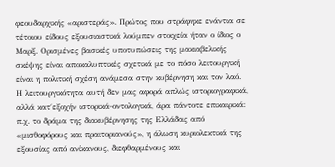φεουδαρχικής «αριστεράς». Πρώτος που στράφηκε ενάντια σε τέτοιου είδους εξουσιαστικά λούμπεν στοιχεία ήταν ο ίδιος ο Μαρξ. Ορισμένες βασικές υποτυπώσεις της μακιαβελικής σκέψης είναι αποκαλυπτικές σχετικά με το πόσο λειτουργική είναι η πολιτική σχέση ανάμεσα στην κυβέρνηση και τον λαό. Η λειτουργικότητα αυτή δεν μας αφορά απλώς ιστοριογραφικά, αλλά κατ΄εξοχήν ιστορικά-οντολογικά, άρα πάντοτε επικαιρικά: π.χ. το δράμα της διακυβέρνησης της Ελλάδας από «μισθοφόρους και πραιτοριανούς», η άλωση κυριολεκτικά της εξουσίας από ανίκανους, διεφθαρμένους και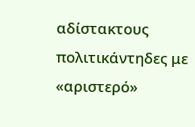αδίστακτους πολιτικάντηδες με «αριστερό»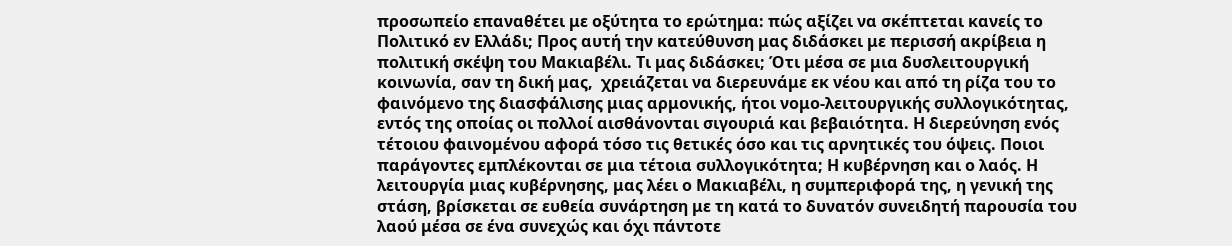προσωπείο επαναθέτει με οξύτητα το ερώτημα: πώς αξίζει να σκέπτεται κανείς το Πολιτικό εν Ελλάδι; Προς αυτή την κατεύθυνση μας διδάσκει με περισσή ακρίβεια η πολιτική σκέψη του Μακιαβέλι. Τι μας διδάσκει; Ότι μέσα σε μια δυσλειτουργική κοινωνία, σαν τη δική μας,  χρειάζεται να διερευνάμε εκ νέου και από τη ρίζα του το φαινόμενο της διασφάλισης μιας αρμονικής, ήτοι νομο-λειτουργικής συλλογικότητας, εντός της οποίας οι πολλοί αισθάνονται σιγουριά και βεβαιότητα. Η διερεύνηση ενός τέτοιου φαινομένου αφορά τόσο τις θετικές όσο και τις αρνητικές του όψεις. Ποιοι παράγοντες εμπλέκονται σε μια τέτοια συλλογικότητα; Η κυβέρνηση και ο λαός. Η λειτουργία μιας κυβέρνησης, μας λέει ο Μακιαβέλι, η συμπεριφορά της, η γενική της στάση, βρίσκεται σε ευθεία συνάρτηση με τη κατά το δυνατόν συνειδητή παρουσία του λαού μέσα σε ένα συνεχώς και όχι πάντοτε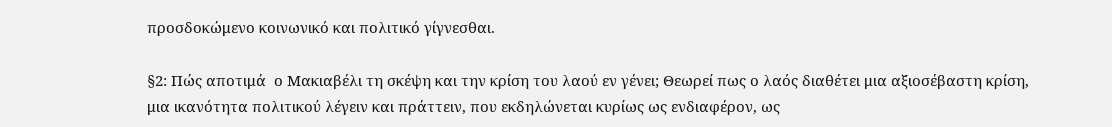προσδοκώμενο κοινωνικό και πολιτικό γίγνεσθαι.

§2: Πώς αποτιμά  ο Μακιαβέλι τη σκέψη και την κρίση του λαού εν γένει; Θεωρεί πως ο λαός διαθέτει μια αξιοσέβαστη κρίση, μια ικανότητα πολιτικού λέγειν και πράττειν, που εκδηλώνεται κυρίως ως ενδιαφέρον, ως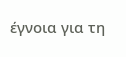έγνοια για τη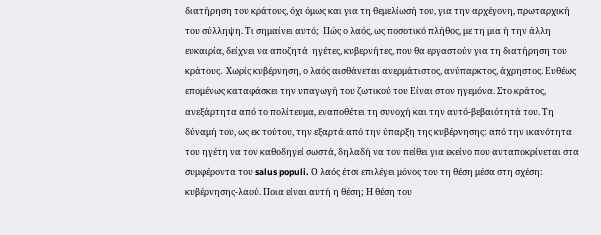διατήρηση του κράτους, όχι όμως και για τη θεμελίωσή του, για την αρχέγονη, πρωταρχική του σύλληψη. Τι σημαίνει αυτό;  Πώς ο λαός, ως ποσοτικό πλήθος, με τη μια ή την άλλη ευκαιρία, δείχνει να αποζητά  ηγέτες, κυβερνήτες, που θα εργαστούν για τη διατήρηση του κράτους.  Χωρίς κυβέρνηση, ο λαός αισθάνεται ανερμάτιστος, ανύπαρκτος, άχρηστος. Ευθέως επομένως καταφάσκει την υπαγωγή του ζωτικού του Είναι στον ηγεμόνα. Στο κράτος, ανεξάρτητα από το πολίτευμα, εναποθέτει τη συνοχή και την αυτό-βεβαιότητά του. Τη δύναμή του, ως εκ τούτου, την εξαρτά από την ύπαρξη της κυβέρνησης: από την ικανότητα του ηγέτη να τον καθοδηγεί σωστά, δηλαδή να τον πείθει για εκείνο που ανταποκρίνεται στα συμφέροντα του salus populi. Ο λαός έτσι επιλέγει μόνος του τη θέση μέσα στη σχέση: κυβέρνησης-λαού. Ποια είναι αυτή η θέση; Η θέση του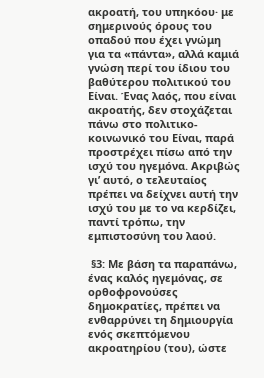ακροατή, του υπηκόου· με σημερινούς όρους του οπαδού που έχει γνώμη για τα «πάντα», αλλά καμιά γνώση περί του ίδιου του βαθύτερου πολιτικού του Είναι. Ένας λαός, που είναι ακροατής, δεν στοχάζεται πάνω στο πολιτικο-κοινωνικό του Είναι, παρά προστρέχει πίσω από την ισχύ του ηγεμόνα. Ακριβώς γι’ αυτό, ο τελευταίος πρέπει να δείχνει αυτή την ισχύ του με το να κερδίζει, παντί τρόπω, την εμπιστοσύνη του λαού.

 §3: Με βάση τα παραπάνω, ένας καλός ηγεμόνας, σε ορθοφρονούσες δημοκρατίες, πρέπει να ενθαρρύνει τη δημιουργία ενός σκεπτόμενου ακροατηρίου (του), ώστε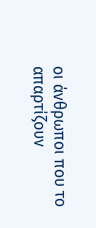οι άνθρωποι που το απαρτίζουν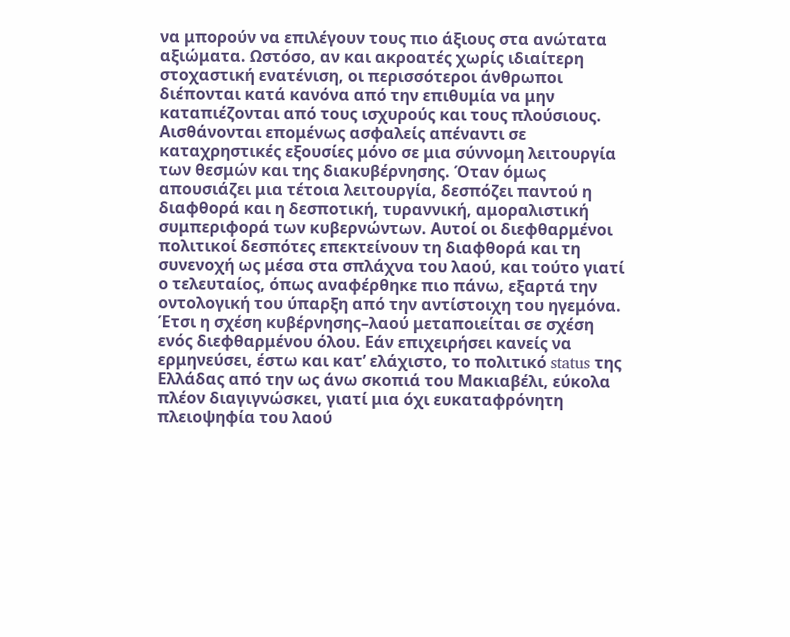να μπορούν να επιλέγουν τους πιο άξιους στα ανώτατα αξιώματα. Ωστόσο, αν και ακροατές χωρίς ιδιαίτερη στοχαστική ενατένιση, οι περισσότεροι άνθρωποι διέπονται κατά κανόνα από την επιθυμία να μην καταπιέζονται από τους ισχυρούς και τους πλούσιους. Αισθάνονται επομένως ασφαλείς απέναντι σε καταχρηστικές εξουσίες μόνο σε μια σύννομη λειτουργία των θεσμών και της διακυβέρνησης. Όταν όμως απουσιάζει μια τέτοια λειτουργία, δεσπόζει παντού η διαφθορά και η δεσποτική, τυραννική, αμοραλιστική συμπεριφορά των κυβερνώντων. Αυτοί οι διεφθαρμένοι πολιτικοί δεσπότες επεκτείνουν τη διαφθορά και τη συνενοχή ως μέσα στα σπλάχνα του λαού, και τούτο γιατί ο τελευταίος, όπως αναφέρθηκε πιο πάνω, εξαρτά την οντολογική του ύπαρξη από την αντίστοιχη του ηγεμόνα. Έτσι η σχέση κυβέρνησης–λαού μεταποιείται σε σχέση ενός διεφθαρμένου όλου. Εάν επιχειρήσει κανείς να ερμηνεύσει, έστω και κατ’ ελάχιστο, το πολιτικό status της Ελλάδας από την ως άνω σκοπιά του Μακιαβέλι, εύκολα πλέον διαγιγνώσκει, γιατί μια όχι ευκαταφρόνητη πλειοψηφία του λαού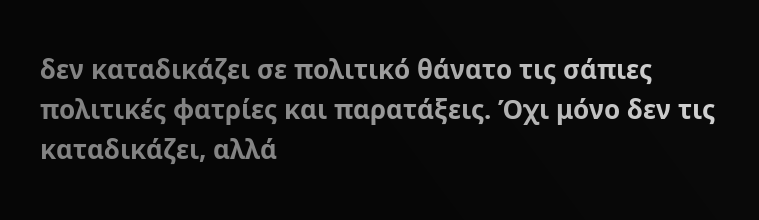δεν καταδικάζει σε πολιτικό θάνατο τις σάπιες πολιτικές φατρίες και παρατάξεις. Όχι μόνο δεν τις καταδικάζει, αλλά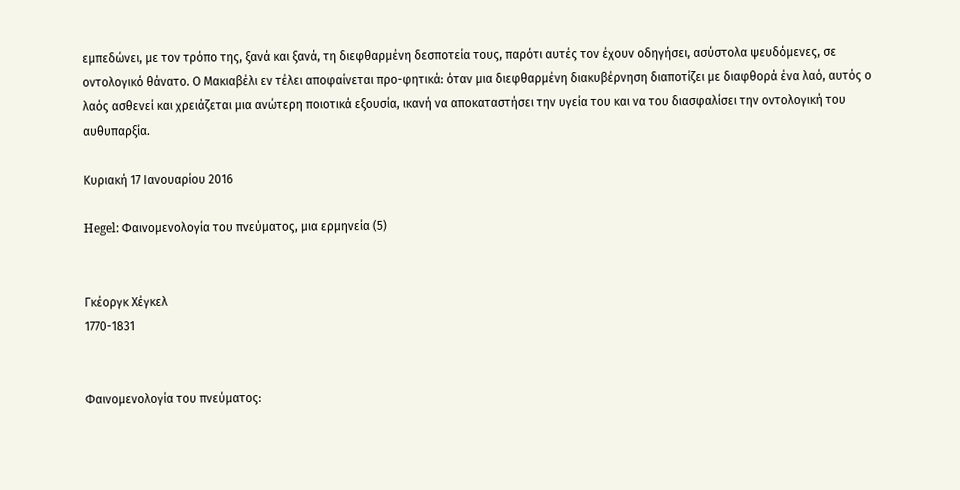εμπεδώνει, με τον τρόπο της, ξανά και ξανά, τη διεφθαρμένη δεσποτεία τους, παρότι αυτές τον έχουν οδηγήσει, ασύστολα ψευδόμενες, σε οντολογικό θάνατο. Ο Μακιαβέλι εν τέλει αποφαίνεται προ-φητικά: όταν μια διεφθαρμένη διακυβέρνηση διαποτίζει με διαφθορά ένα λαό, αυτός ο λαός ασθενεί και χρειάζεται μια ανώτερη ποιοτικά εξουσία, ικανή να αποκαταστήσει την υγεία του και να του διασφαλίσει την οντολογική του αυθυπαρξία.

Κυριακή 17 Ιανουαρίου 2016

Hegel: Φαινομενολογία του πνεύματος, μια ερμηνεία (5)


Γκέοργκ Χέγκελ
1770-1831


Φαινομενολογία του πνεύματος: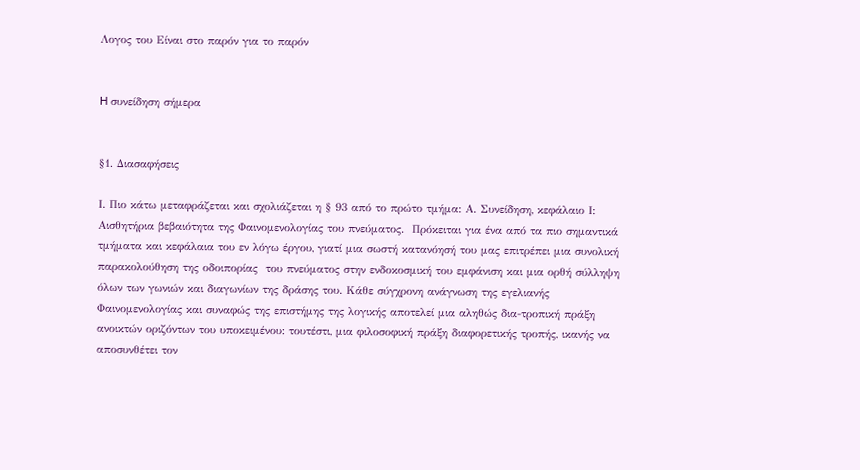Λογος του Είναι στο παρόν για το παρόν


H συνείδηση σήμερα


§1. Διασαφήσεις

Ι. Πιο κάτω μεταφράζεται και σχολιάζεται η § 93 από το πρώτο τμήμα: Α. Συνείδηση, κεφάλαιο Ι: Αισθητήρια βεβαιότητα της Φαινομενολογίας του πνεύματος.  Πρόκειται για ένα από τα πιο σημαντικά τμήματα και κεφάλαια του εν λόγω έργου, γιατί μια σωστή κατανόησή του μας επιτρέπει μια συνολική παρακολούθηση της οδοιπορίας  του πνεύματος στην ενδοκοσμική του εμφάνιση και μια ορθή σύλληψη όλων των γωνιών και διαγωνίων της δράσης του. Κάθε σύγχρονη ανάγνωση της εγελιανής Φαινομενολογίας και συναφώς της επιστήμης της λογικής αποτελεί μια αληθώς δια-τροπική πράξη ανοικτών οριζόντων του υποκειμένου: τουτέστι, μια φιλοσοφική πράξη διαφορετικής τροπής, ικανής να αποσυνθέτει τον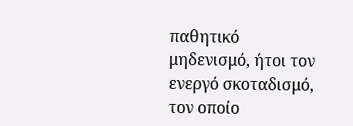παθητικό μηδενισμό, ήτοι τον ενεργό σκοταδισμό, τον οποίο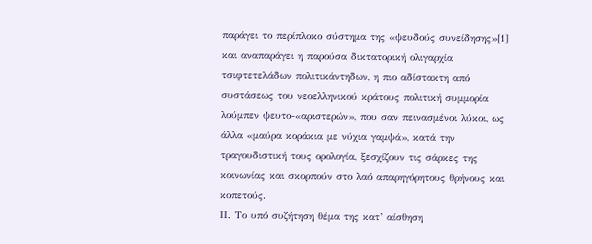παράγει το περίπλοκο σύστημα της «ψευδούς συνείδησης»[1] και αναπαράγει η παρούσα δικτατορική ολιγαρχία τσιφτετελάδων πολιτικάντηδων, η πιο αδίστακτη από συστάσεως του νεοελληνικού κράτους πολιτική συμμορία λούμπεν ψευτο-«αριστερών», που σαν πεινασμένοι λύκοι, ως άλλα «μαύρα κοράκια με νύχια γαμψά», κατά την τραγουδιστική τους ορολογία, ξεσχίζουν τις σάρκες της κοινωνίας και σκορπούν στο λαό απαρηγόρητους θρήνους και κοπετούς.
ΙΙ. Το υπό συζήτηση θέμα της κατ’ αίσθηση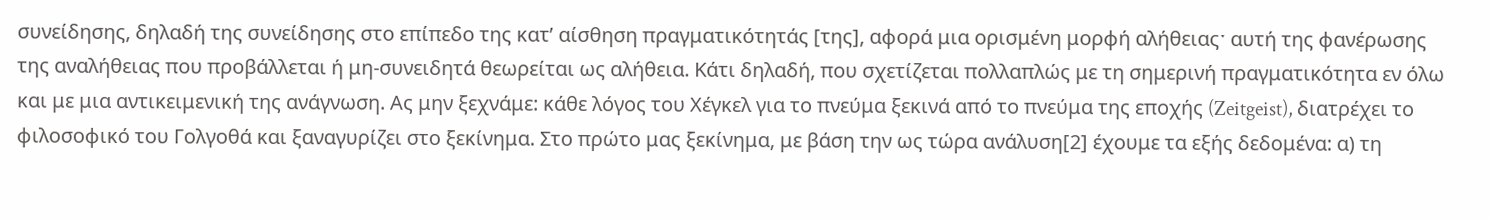συνείδησης, δηλαδή της συνείδησης στο επίπεδο της κατ’ αίσθηση πραγματικότητάς [της], αφορά μια ορισμένη μορφή αλήθειαςˑ αυτή της φανέρωσης της αναλήθειας που προβάλλεται ή μη-συνειδητά θεωρείται ως αλήθεια. Κάτι δηλαδή, που σχετίζεται πολλαπλώς με τη σημερινή πραγματικότητα εν όλω και με μια αντικειμενική της ανάγνωση. Ας μην ξεχνάμε: κάθε λόγος του Χέγκελ για το πνεύμα ξεκινά από το πνεύμα της εποχής (Zeitgeist), διατρέχει το φιλοσοφικό του Γολγοθά και ξαναγυρίζει στο ξεκίνημα. Στο πρώτο μας ξεκίνημα, με βάση την ως τώρα ανάλυση[2] έχουμε τα εξής δεδομένα: α) τη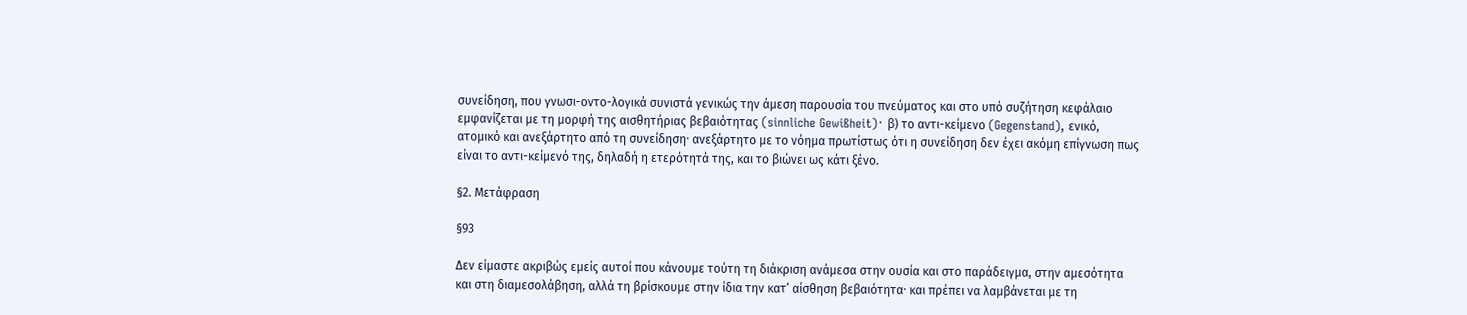συνείδηση, που γνωσι-οντο-λογικά συνιστά γενικώς την άμεση παρουσία του πνεύματος και στο υπό συζήτηση κεφάλαιο εμφανίζεται με τη μορφή της αισθητήριας βεβαιότητας (sinnliche Gewißheit)ˑ β) το αντι-κείμενο (Gegenstand), ενικό, ατομικό και ανεξάρτητο από τη συνείδησηˑ ανεξάρτητο με το νόημα πρωτίστως ότι η συνείδηση δεν έχει ακόμη επίγνωση πως είναι το αντι-κείμενό της, δηλαδή η ετερότητά της, και το βιώνει ως κάτι ξένο.

§2. Μετάφραση

§93

Δεν είμαστε ακριβώς εμείς αυτοί που κάνουμε τούτη τη διάκριση ανάμεσα στην ουσία και στο παράδειγμα, στην αμεσότητα και στη διαμεσολάβηση, αλλά τη βρίσκουμε στην ίδια την κατ’ αίσθηση βεβαιότηταˑ και πρέπει να λαμβάνεται με τη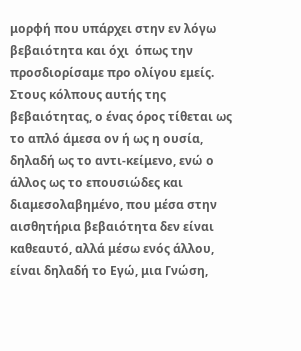μορφή που υπάρχει στην εν λόγω βεβαιότητα και όχι  όπως την προσδιορίσαμε προ ολίγου εμείς. Στους κόλπους αυτής της  βεβαιότητας, ο ένας όρος τίθεται ως  το απλό άμεσα ον ή ως η ουσία, δηλαδή ως το αντι-κείμενο, ενώ ο άλλος ως το επουσιώδες και διαμεσολαβημένο, που μέσα στην αισθητήρια βεβαιότητα δεν είναι καθεαυτό, αλλά μέσω ενός άλλου, είναι δηλαδή το Εγώ, μια Γνώση,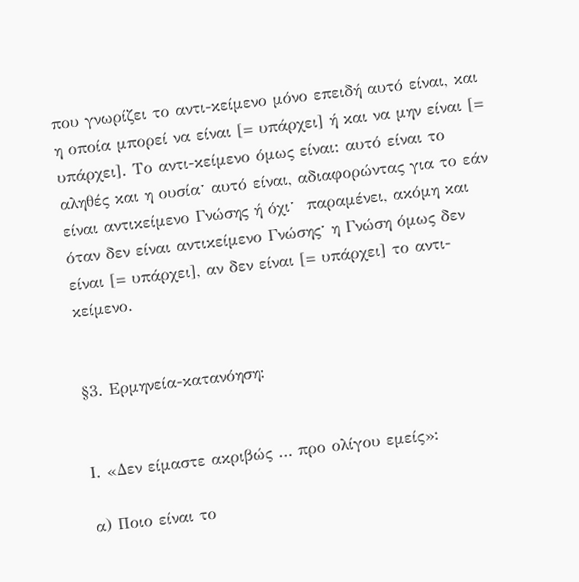που γνωρίζει το αντι-κείμενο μόνο επειδή αυτό είναι, και η οποία μπορεί να είναι [= υπάρχει] ή και να μην είναι [= υπάρχει]. Το αντι-κείμενο όμως είναι: αυτό είναι το αληθές και η ουσίαˑ αυτό είναι, αδιαφορώντας για το εάν είναι αντικείμενο Γνώσης ή όχιˑ  παραμένει, ακόμη και όταν δεν είναι αντικείμενο Γνώσηςˑ η Γνώση όμως δεν είναι [= υπάρχει], αν δεν είναι [= υπάρχει] το αντι-κείμενο.


§3. Ερμηνεία-κατανόηση:


Ι. «Δεν είμαστε ακριβώς … προ ολίγου εμείς»:

α) Ποιο είναι το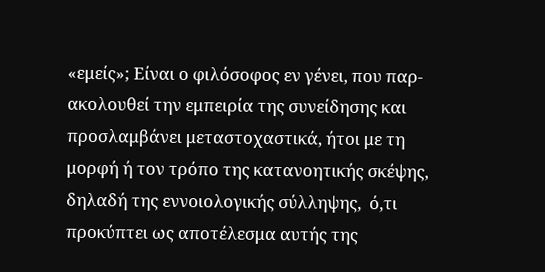«εμείς»; Είναι ο φιλόσοφος εν γένει, που παρ-ακολουθεί την εμπειρία της συνείδησης και προσλαμβάνει μεταστοχαστικά, ήτοι με τη μορφή ή τον τρόπο της κατανοητικής σκέψης, δηλαδή της εννοιολογικής σύλληψης,  ό,τι προκύπτει ως αποτέλεσμα αυτής της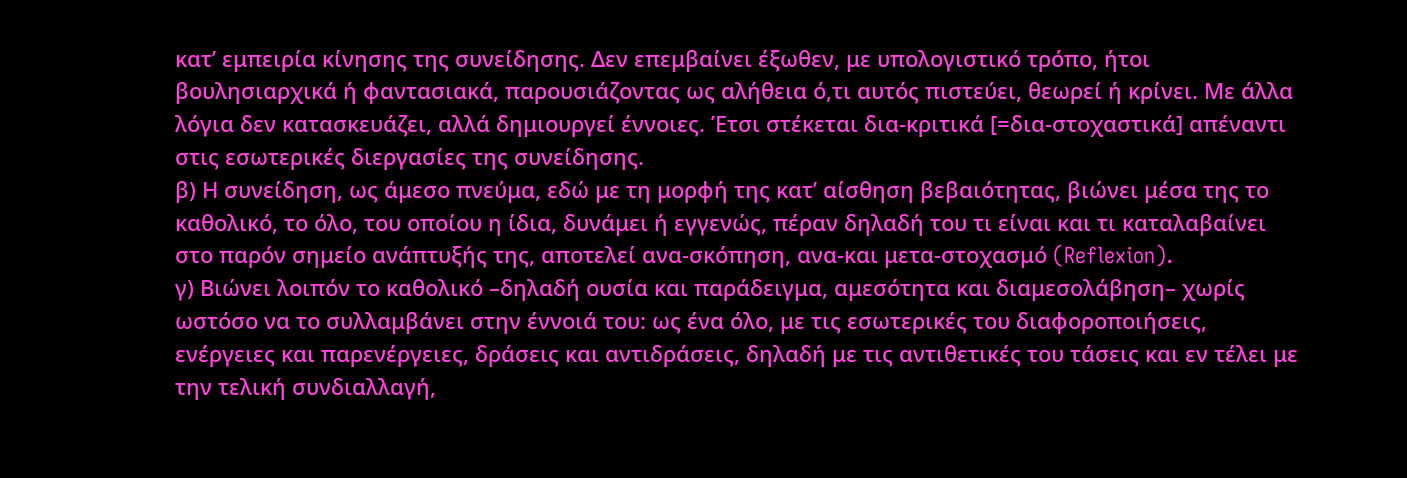κατ’ εμπειρία κίνησης της συνείδησης. Δεν επεμβαίνει έξωθεν, με υπολογιστικό τρόπο, ήτοι βουλησιαρχικά ή φαντασιακά, παρουσιάζοντας ως αλήθεια ό,τι αυτός πιστεύει, θεωρεί ή κρίνει. Με άλλα λόγια δεν κατασκευάζει, αλλά δημιουργεί έννοιες. Έτσι στέκεται δια-κριτικά [=δια-στοχαστικά] απέναντι στις εσωτερικές διεργασίες της συνείδησης.
β) Η συνείδηση, ως άμεσο πνεύμα, εδώ με τη μορφή της κατ’ αίσθηση βεβαιότητας, βιώνει μέσα της το καθολικό, το όλο, του οποίου η ίδια, δυνάμει ή εγγενώς, πέραν δηλαδή του τι είναι και τι καταλαβαίνει στο παρόν σημείο ανάπτυξής της, αποτελεί ανα-σκόπηση, ανα-και μετα-στοχασμό (Reflexion).
γ) Βιώνει λοιπόν το καθολικό –δηλαδή ουσία και παράδειγμα, αμεσότητα και διαμεσολάβηση– χωρίς ωστόσο να το συλλαμβάνει στην έννοιά του: ως ένα όλο, με τις εσωτερικές του διαφοροποιήσεις, ενέργειες και παρενέργειες, δράσεις και αντιδράσεις, δηλαδή με τις αντιθετικές του τάσεις και εν τέλει με την τελική συνδιαλλαγή,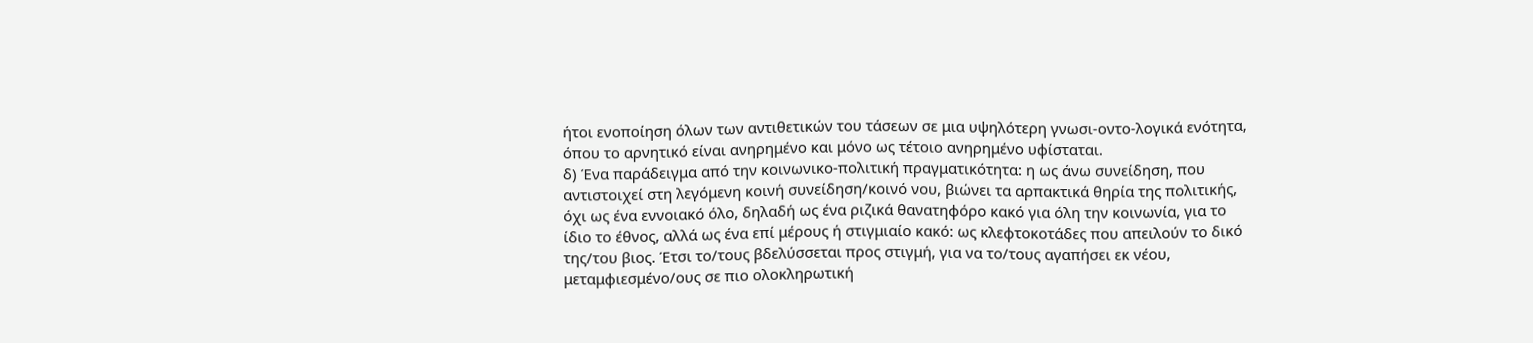ήτοι ενοποίηση όλων των αντιθετικών του τάσεων σε μια υψηλότερη γνωσι-οντο-λογικά ενότητα, όπου το αρνητικό είναι ανηρημένο και μόνο ως τέτοιο ανηρημένο υφίσταται.
δ) Ένα παράδειγμα από την κοινωνικο-πολιτική πραγματικότητα: η ως άνω συνείδηση, που αντιστοιχεί στη λεγόμενη κοινή συνείδηση/κοινό νου, βιώνει τα αρπακτικά θηρία της πολιτικής, όχι ως ένα εννοιακό όλο, δηλαδή ως ένα ριζικά θανατηφόρο κακό για όλη την κοινωνία, για το ίδιο το έθνος, αλλά ως ένα επί μέρους ή στιγμιαίο κακό: ως κλεφτοκοτάδες που απειλούν το δικό της/του βιος. Έτσι το/τους βδελύσσεται προς στιγμή, για να το/τους αγαπήσει εκ νέου, μεταμφιεσμένο/ους σε πιο ολοκληρωτική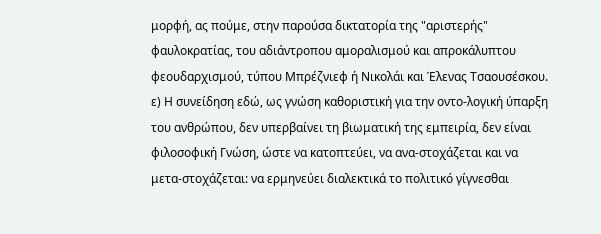μορφή, ας πούμε, στην παρούσα δικτατορία της "αριστερής" φαυλοκρατίας, του αδιάντροπου αμοραλισμού και απροκάλυπτου φεουδαρχισμού, τύπου Μπρέζνιεφ ή Νικολάι και Έλενας Τσαουσέσκου.
ε) Η συνείδηση εδώ, ως γνώση καθοριστική για την οντο-λογική ύπαρξη του ανθρώπου, δεν υπερβαίνει τη βιωματική της εμπειρία, δεν είναι φιλοσοφική Γνώση, ώστε να κατοπτεύει, να ανα-στοχάζεται και να μετα-στοχάζεται: να ερμηνεύει διαλεκτικά το πολιτικό γίγνεσθαι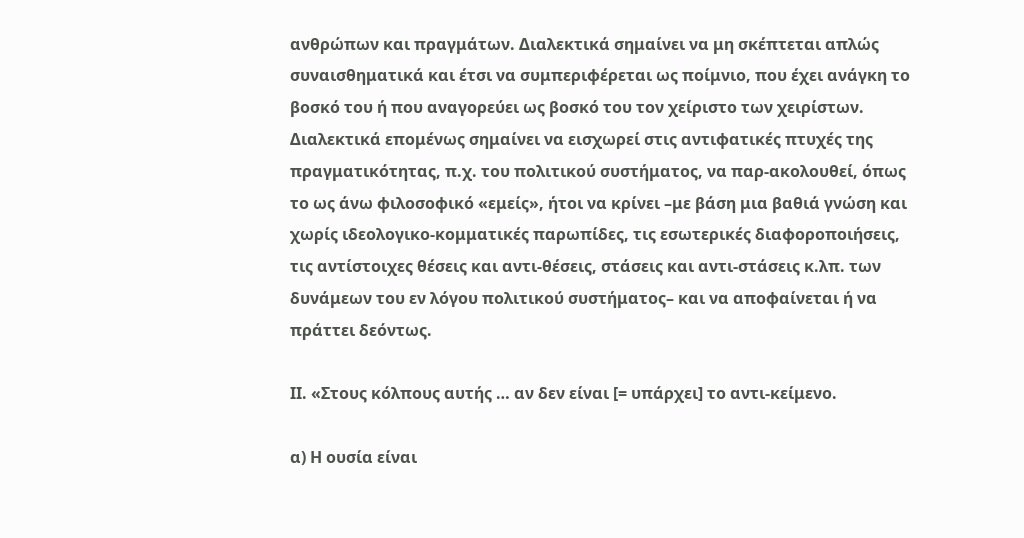ανθρώπων και πραγμάτων. Διαλεκτικά σημαίνει να μη σκέπτεται απλώς συναισθηματικά και έτσι να συμπεριφέρεται ως ποίμνιο, που έχει ανάγκη το βοσκό του ή που αναγορεύει ως βοσκό του τον χείριστο των χειρίστων. Διαλεκτικά επομένως σημαίνει να εισχωρεί στις αντιφατικές πτυχές της πραγματικότητας, π.χ. του πολιτικού συστήματος, να παρ-ακολουθεί, όπως το ως άνω φιλοσοφικό «εμείς», ήτοι να κρίνει –με βάση μια βαθιά γνώση και χωρίς ιδεολογικο-κομματικές παρωπίδες, τις εσωτερικές διαφοροποιήσεις, τις αντίστοιχες θέσεις και αντι-θέσεις, στάσεις και αντι-στάσεις κ.λπ. των δυνάμεων του εν λόγου πολιτικού συστήματος– και να αποφαίνεται ή να πράττει δεόντως.

ΙΙ. «Στους κόλπους αυτής … αν δεν είναι [= υπάρχει] το αντι-κείμενο.

α) Η ουσία είναι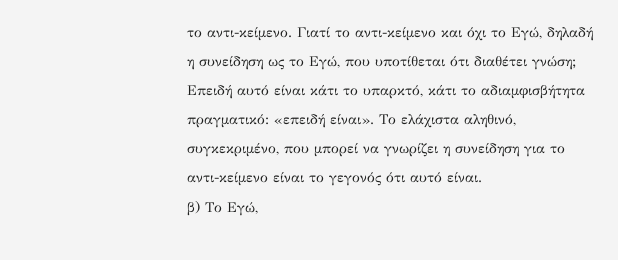το αντι-κείμενο. Γιατί το αντι-κείμενο και όχι το Εγώ, δηλαδή η συνείδηση ως το Εγώ, που υποτίθεται ότι διαθέτει γνώση; Επειδή αυτό είναι κάτι το υπαρκτό, κάτι το αδιαμφισβήτητα πραγματικό: «επειδή είναι». Το ελάχιστα αληθινό, συγκεκριμένο, που μπορεί να γνωρίζει η συνείδηση για το αντι-κείμενο είναι το γεγονός ότι αυτό είναι.
β) Το Εγώ,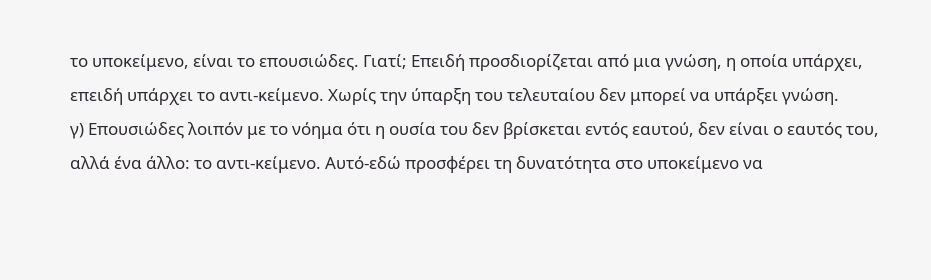το υποκείμενο, είναι το επουσιώδες. Γιατί; Επειδή προσδιορίζεται από μια γνώση, η οποία υπάρχει, επειδή υπάρχει το αντι-κείμενο. Χωρίς την ύπαρξη του τελευταίου δεν μπορεί να υπάρξει γνώση.
γ) Επουσιώδες λοιπόν με το νόημα ότι η ουσία του δεν βρίσκεται εντός εαυτού, δεν είναι ο εαυτός του, αλλά ένα άλλο: το αντι-κείμενο. Αυτό-εδώ προσφέρει τη δυνατότητα στο υποκείμενο να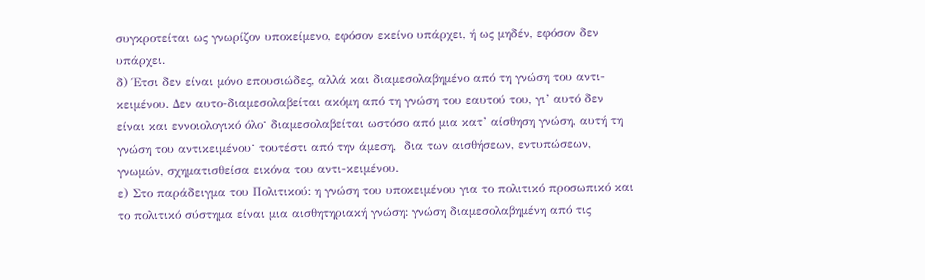συγκροτείται ως γνωρίζον υποκείμενο, εφόσον εκείνο υπάρχει, ή ως μηδέν, εφόσον δεν υπάρχει.
δ) Έτσι δεν είναι μόνο επουσιώδες, αλλά και διαμεσολαβημένο από τη γνώση του αντι-κειμένου. Δεν αυτο-διαμεσολαβείται ακόμη από τη γνώση του εαυτού του, γι’ αυτό δεν είναι και εννοιολογικό όλοˑ διαμεσολαβείται ωστόσο από μια κατ’ αίσθηση γνώση, αυτή τη γνώση του αντικειμένουˑ τουτέστι από την άμεση,  δια των αισθήσεων, εντυπώσεων, γνωμών, σχηματισθείσα εικόνα του αντι-κειμένου.
ε) Στο παράδειγμα του Πολιτικού: η γνώση του υποκειμένου για το πολιτικό προσωπικό και το πολιτικό σύστημα είναι μια αισθητηριακή γνώση: γνώση διαμεσολαβημένη από τις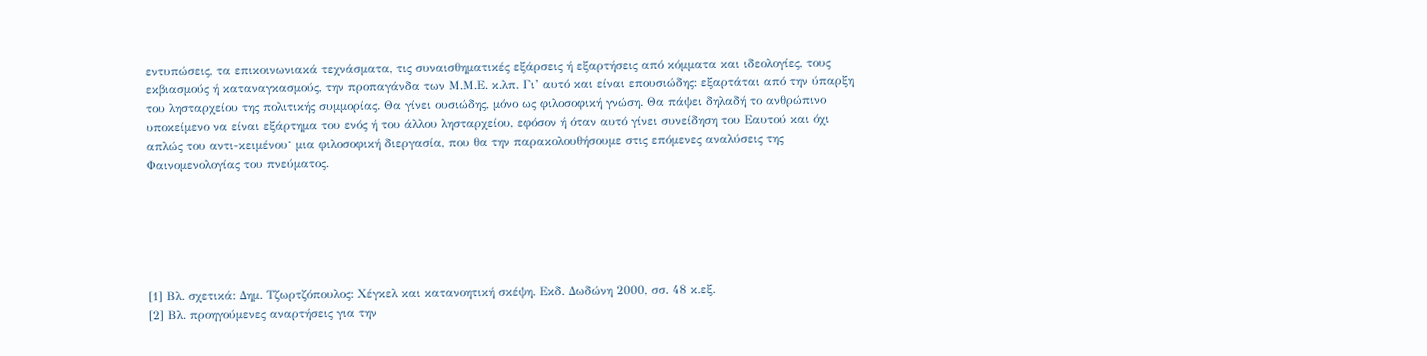εντυπώσεις, τα επικοινωνιακά τεχνάσματα, τις συναισθηματικές εξάρσεις ή εξαρτήσεις από κόμματα και ιδεολογίες, τους εκβιασμούς ή καταναγκασμούς, την προπαγάνδα των Μ.Μ.Ε. κ.λπ. Γι’ αυτό και είναι επουσιώδης: εξαρτάται από την ύπαρξη του λησταρχείου της πολιτικής συμμορίας. Θα γίνει ουσιώδης, μόνο ως φιλοσοφική γνώση. Θα πάψει δηλαδή το ανθρώπινο υποκείμενο να είναι εξάρτημα του ενός ή του άλλου λησταρχείου, εφόσον ή όταν αυτό γίνει συνείδηση του Εαυτού και όχι απλώς του αντι-κειμένουˑ μια φιλοσοφική διεργασία, που θα την παρακολουθήσουμε στις επόμενες αναλύσεις της Φαινομενολογίας του πνεύματος.






[1] Βλ. σχετικά: Δημ. Τζωρτζόπουλος: Χέγκελ και κατανοητική σκέψη. Εκδ. Δωδώνη 2000, σσ. 48 κ.εξ.
[2] Βλ. προηγούμενες αναρτήσεις για την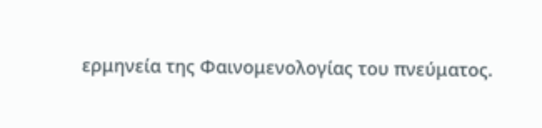ερμηνεία της Φαινομενολογίας του πνεύματος.